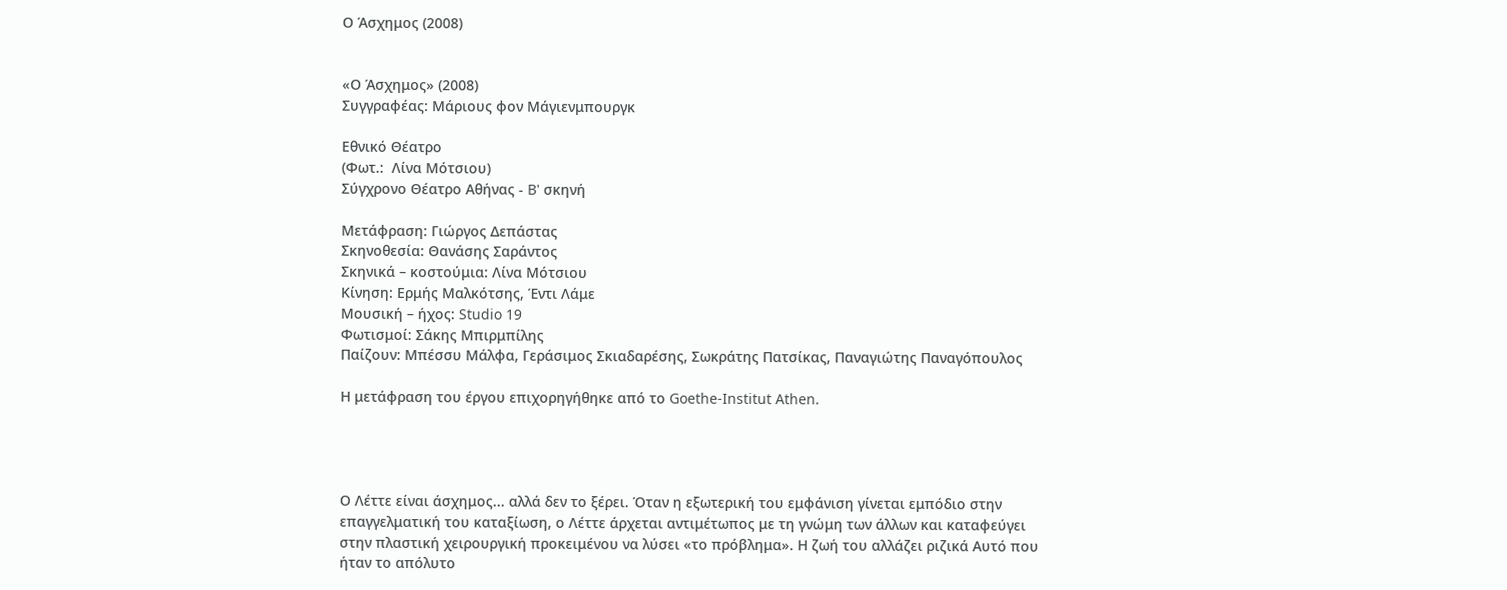Ο Άσχημος (2008)


«Ο Άσχημος» (2008)
Συγγραφέας: Μάριους φον Μάγιενμπουργκ

Εθνικό Θέατρο
(Φωτ.:  Λίνα Μότσιου)
Σύγχρονο Θέατρο Αθήνας - B' σκηνή

Μετάφραση: Γιώργος Δεπάστας
Σκηνοθεσία: Θανάσης Σαράντος
Σκηνικά – κοστούμια: Λίνα Μότσιου
Κίνηση: Ερμής Μαλκότσης, Έντι Λάμε
Μουσική – ήχος: Studio 19
Φωτισμοί: Σάκης Μπιρμπίλης
Παίζουν: Μπέσσυ Μάλφα, Γεράσιμος Σκιαδαρέσης, Σωκράτης Πατσίκας, Παναγιώτης Παναγόπουλος

Η μετάφραση του έργου επιχορηγήθηκε από το Goethe-Institut Athen.




Ο Λέττε είναι άσχημος... αλλά δεν το ξέρει. Όταν η εξωτερική του εμφάνιση γίνεται εμπόδιο στην επαγγελματική του καταξίωση, ο Λέττε άρχεται αντιμέτωπος με τη γνώμη των άλλων και καταφεύγει στην πλαστική χειρουργική προκειμένου να λύσει «το πρόβλημα». Η ζωή του αλλάζει ριζικά Αυτό που ήταν το απόλυτο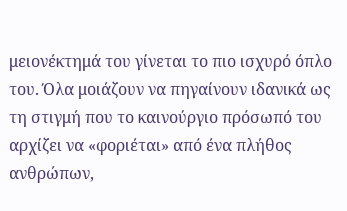μειονέκτημά του γίνεται το πιο ισχυρό όπλο του. Όλα μοιάζουν να πηγαίνουν ιδανικά ως τη στιγμή που το καινούργιο πρόσωπό του αρχίζει να «φοριέται» από ένα πλήθος ανθρώπων,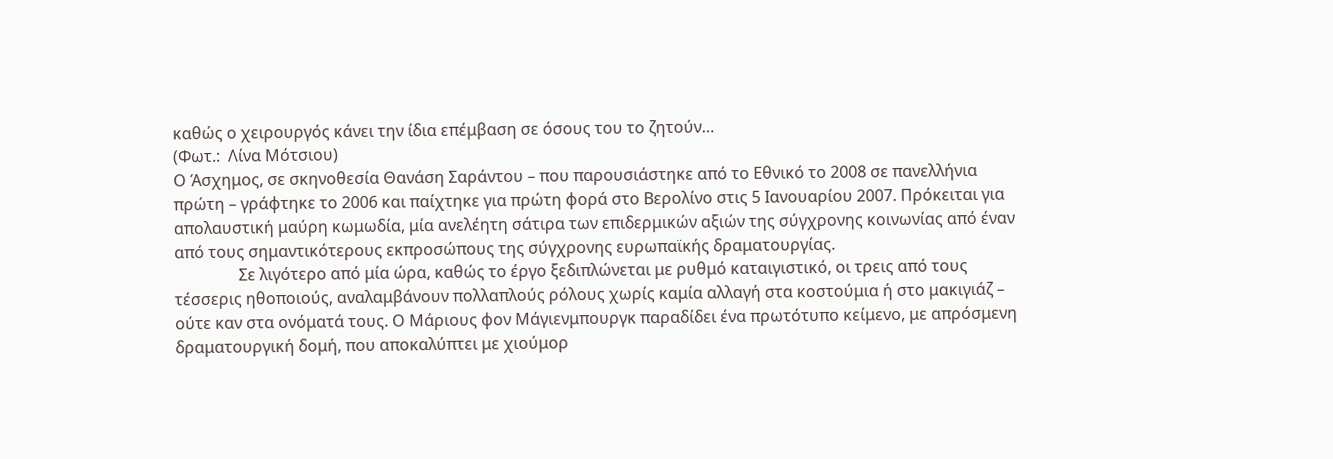καθώς ο χειρουργός κάνει την ίδια επέμβαση σε όσους του το ζητούν…
(Φωτ.:  Λίνα Μότσιου)
Ο Άσχημος, σε σκηνοθεσία Θανάση Σαράντου – που παρουσιάστηκε από το Εθνικό το 2008 σε πανελλήνια πρώτη – γράφτηκε το 2006 και παίχτηκε για πρώτη φορά στο Βερολίνο στις 5 Ιανουαρίου 2007. Πρόκειται για απολαυστική μαύρη κωμωδία, μία ανελέητη σάτιρα των επιδερμικών αξιών της σύγχρονης κοινωνίας από έναν από τους σημαντικότερους εκπροσώπους της σύγχρονης ευρωπαϊκής δραματουργίας.
                Σε λιγότερο από μία ώρα, καθώς το έργο ξεδιπλώνεται με ρυθμό καταιγιστικό, οι τρεις από τους τέσσερις ηθοποιούς, αναλαμβάνουν πολλαπλούς ρόλους χωρίς καμία αλλαγή στα κοστούμια ή στο μακιγιάζ – ούτε καν στα ονόματά τους. Ο Μάριους φον Μάγιενμπουργκ παραδίδει ένα πρωτότυπο κείμενο, με απρόσμενη δραματουργική δομή, που αποκαλύπτει με χιούμορ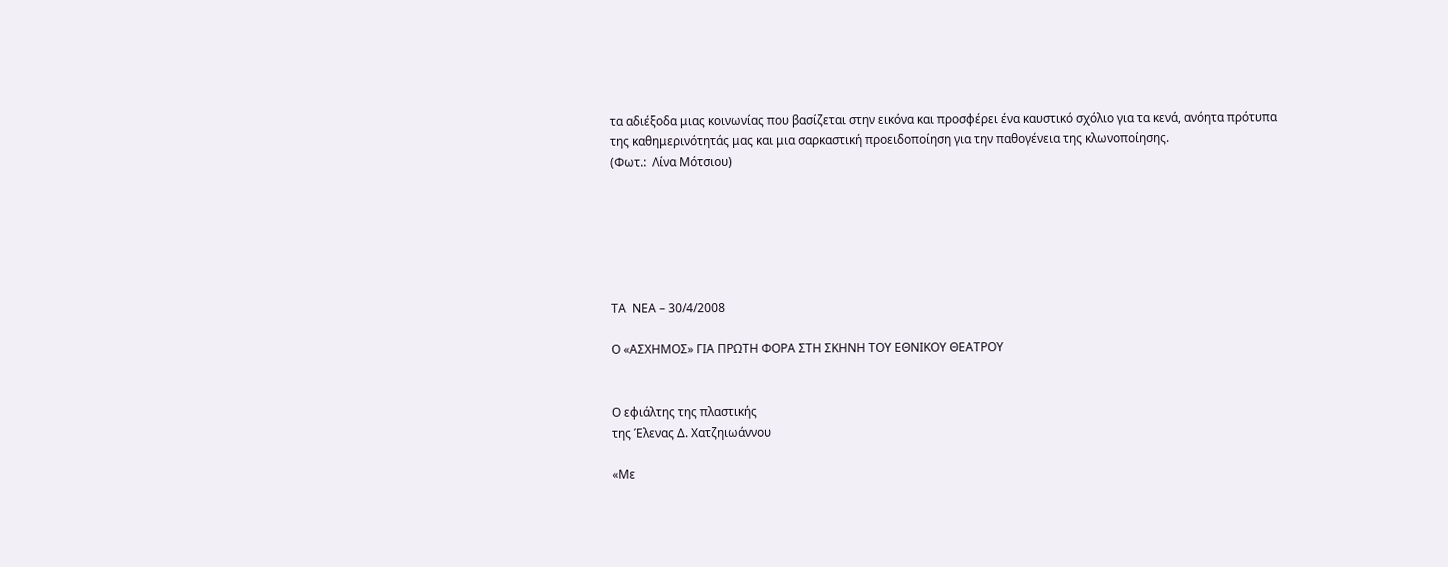τα αδιέξοδα μιας κοινωνίας που βασίζεται στην εικόνα και προσφέρει ένα καυστικό σχόλιο για τα κενά, ανόητα πρότυπα της καθημερινότητάς μας και μια σαρκαστική προειδοποίηση για την παθογένεια της κλωνοποίησης.
(Φωτ.:  Λίνα Μότσιου)






ΤΑ  ΝΕΑ – 30/4/2008

Ο «ΑΣΧΗΜΟΣ» ΓΙΑ ΠΡΩΤΗ ΦΟΡΑ ΣΤΗ ΣΚΗΝΗ ΤΟΥ ΕΘΝΙΚΟΥ ΘΕΑΤΡΟΥ


Ο εφιάλτης της πλαστικής
της Έλενας Δ. Χατζηιωάννου

«Με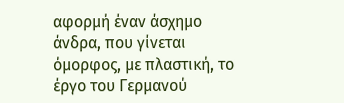αφορμή έναν άσχημο άνδρα, που γίνεται όμορφος, με πλαστική, το έργο του Γερμανού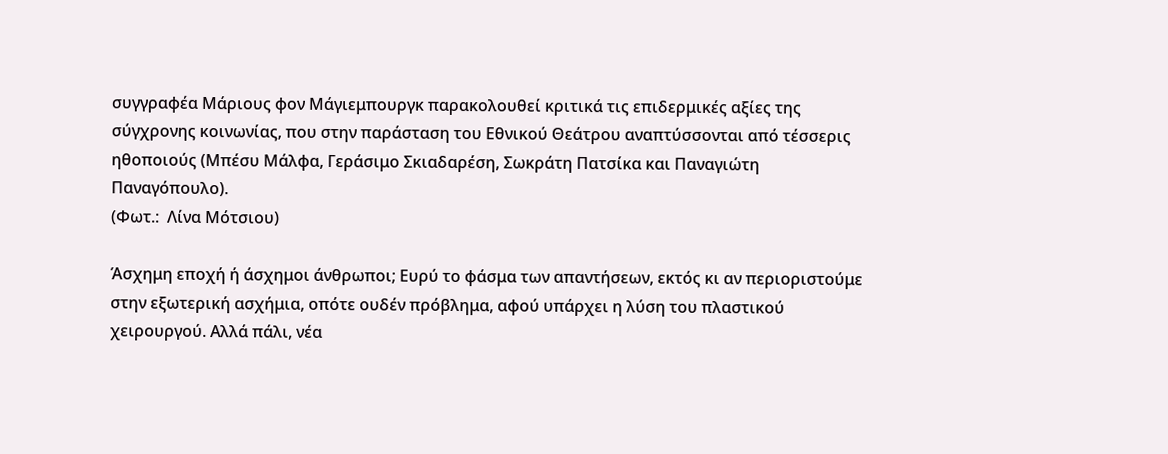συγγραφέα Μάριους φον Μάγιεμπουργκ παρακολουθεί κριτικά τις επιδερμικές αξίες της σύγχρονης κοινωνίας, που στην παράσταση του Εθνικού Θεάτρου αναπτύσσονται από τέσσερις ηθοποιούς (Μπέσυ Μάλφα, Γεράσιμο Σκιαδαρέση, Σωκράτη Πατσίκα και Παναγιώτη Παναγόπουλο).
(Φωτ.:  Λίνα Μότσιου)

Άσχημη εποχή ή άσχημοι άνθρωποι; Ευρύ το φάσμα των απαντήσεων, εκτός κι αν περιοριστούμε στην εξωτερική ασχήμια, οπότε ουδέν πρόβλημα, αφού υπάρχει η λύση του πλαστικού χειρουργού. Αλλά πάλι, νέα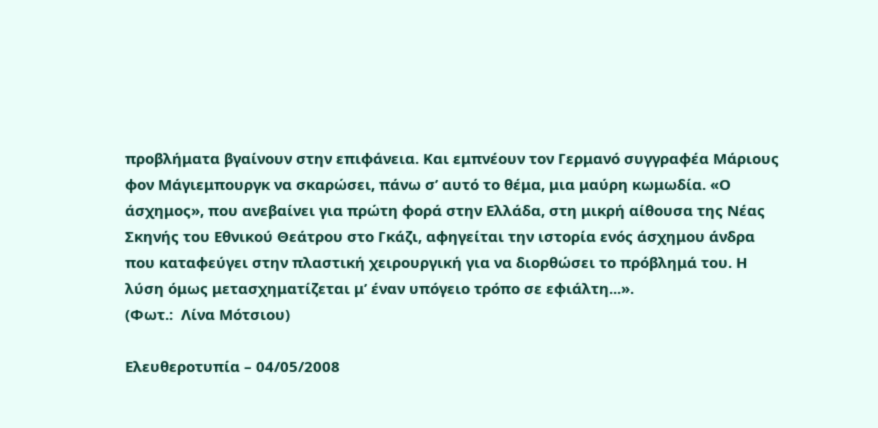προβλήματα βγαίνουν στην επιφάνεια. Και εμπνέουν τον Γερμανό συγγραφέα Μάριους φον Μάγιεμπουργκ να σκαρώσει, πάνω σ’ αυτό το θέμα, μια μαύρη κωμωδία. «Ο άσχημος», που ανεβαίνει για πρώτη φορά στην Ελλάδα, στη μικρή αίθουσα της Νέας Σκηνής του Εθνικού Θεάτρου στο Γκάζι, αφηγείται την ιστορία ενός άσχημου άνδρα που καταφεύγει στην πλαστική χειρουργική για να διορθώσει το πρόβλημά του. Η λύση όμως μετασχηματίζεται μ’ έναν υπόγειο τρόπο σε εφιάλτη...».
(Φωτ.:  Λίνα Μότσιου)

Ελευθεροτυπία – 04/05/2008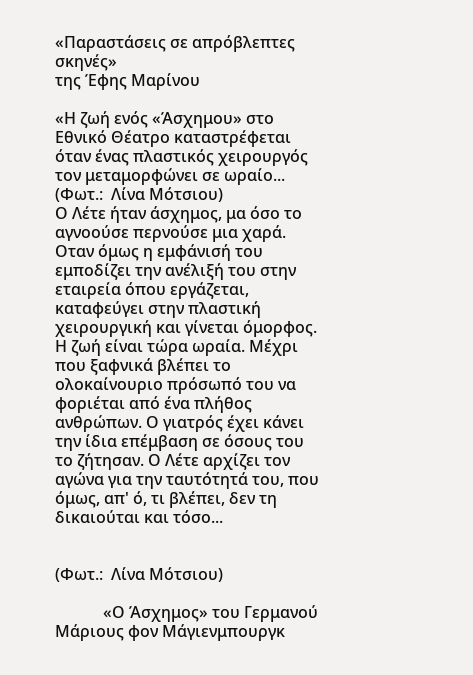«Παραστάσεις σε απρόβλεπτες σκηνές»
της Έφης Μαρίνου

«Η ζωή ενός «Άσχημου» στο Εθνικό Θέατρο καταστρέφεται όταν ένας πλαστικός χειρουργός τον μεταμορφώνει σε ωραίο...
(Φωτ.:  Λίνα Μότσιου)
Ο Λέτε ήταν άσχημος, μα όσο το αγνοούσε περνούσε μια χαρά. Οταν όμως η εμφάνισή του εμποδίζει την ανέλιξή του στην εταιρεία όπου εργάζεται, καταφεύγει στην πλαστική χειρουργική και γίνεται όμορφος. Η ζωή είναι τώρα ωραία. Μέχρι που ξαφνικά βλέπει το ολοκαίνουριο πρόσωπό του να φοριέται από ένα πλήθος ανθρώπων. Ο γιατρός έχει κάνει την ίδια επέμβαση σε όσους του το ζήτησαν. Ο Λέτε αρχίζει τον αγώνα για την ταυτότητά του, που όμως, απ' ό, τι βλέπει, δεν τη δικαιούται και τόσο...


(Φωτ.:  Λίνα Μότσιου)

            «Ο Άσχημος» του Γερμανού Μάριους φον Μάγιενμπουργκ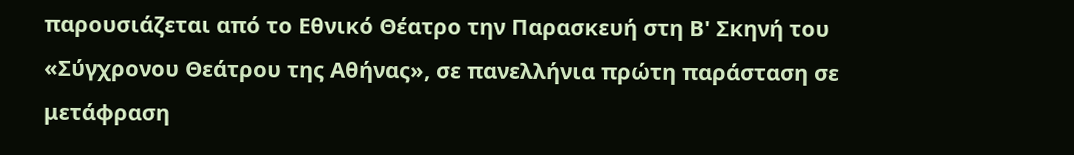παρουσιάζεται από το Εθνικό Θέατρο την Παρασκευή στη Β' Σκηνή του «Σύγχρονου Θεάτρου της Αθήνας», σε πανελλήνια πρώτη παράσταση σε μετάφραση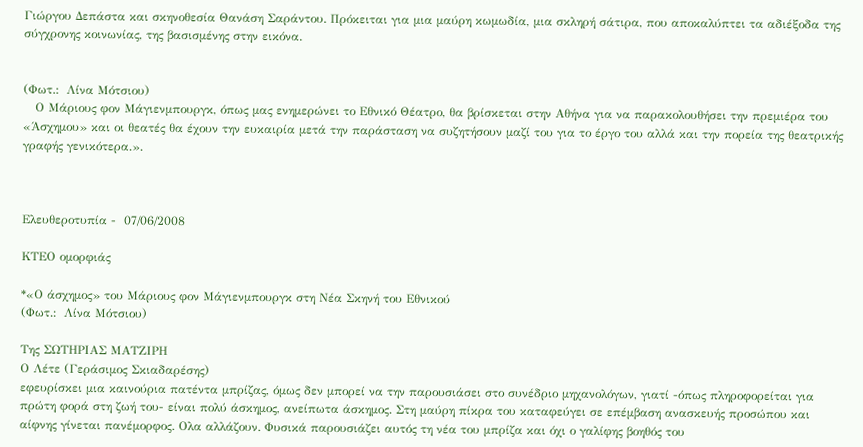Γιώργου Δεπάστα και σκηνοθεσία Θανάση Σαράντου. Πρόκειται για μια μαύρη κωμωδία, μια σκληρή σάτιρα, που αποκαλύπτει τα αδιέξοδα της σύγχρονης κοινωνίας, της βασισμένης στην εικόνα.


(Φωτ.:  Λίνα Μότσιου)
   Ο Μάριους φον Μάγιενμπουργκ, όπως μας ενημερώνει το Εθνικό Θέατρο, θα βρίσκεται στην Αθήνα για να παρακολουθήσει την πρεμιέρα του «Άσχημου» και οι θεατές θα έχουν την ευκαιρία μετά την παράσταση να συζητήσουν μαζί του για το έργο του αλλά και την πορεία της θεατρικής γραφής γενικότερα.».



Ελευθεροτυπία -  07/06/2008

ΚΤΕΟ ομορφιάς

*«Ο άσχημος» του Μάριους φον Μάγιενμπουργκ στη Νέα Σκηνή του Εθνικού
(Φωτ.:  Λίνα Μότσιου)

Της ΣΩΤΗΡΙΑΣ ΜΑΤΖΙΡΗ
Ο Λέτε (Γεράσιμος Σκιαδαρέσης)
εφευρίσκει μια καινούρια πατέντα μπρίζας, όμως δεν μπορεί να την παρουσιάσει στο συνέδριο μηχανολόγων, γιατί -όπως πληροφορείται για πρώτη φορά στη ζωή του- είναι πολύ άσκημος, ανείπωτα άσκημος. Στη μαύρη πίκρα του καταφεύγει σε επέμβαση ανασκευής προσώπου και αίφνης γίνεται πανέμορφος. Ολα αλλάζουν. Φυσικά παρουσιάζει αυτός τη νέα του μπρίζα και όχι ο γαλίφης βοηθός του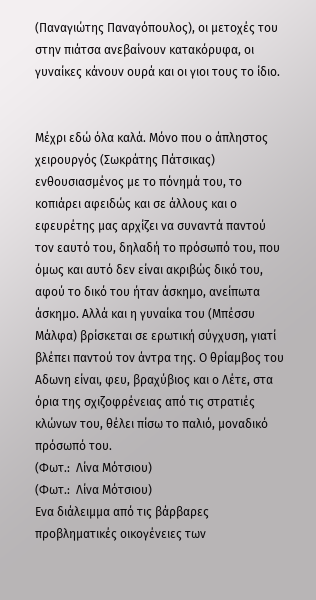(Παναγιώτης Παναγόπουλος), οι μετοχές του στην πιάτσα ανεβαίνουν κατακόρυφα, οι γυναίκες κάνουν ουρά και οι γιοι τους το ίδιο.


Μέχρι εδώ όλα καλά. Μόνο που ο άπληστος χειρουργός (Σωκράτης Πάτσικας) ενθουσιασμένος με το πόνημά του, το κοπιάρει αφειδώς και σε άλλους και ο εφευρέτης μας αρχίζει να συναντά παντού τον εαυτό του, δηλαδή το πρόσωπό του, που όμως και αυτό δεν είναι ακριβώς δικό του, αφού το δικό του ήταν άσκημο, ανείπωτα άσκημο. Αλλά και η γυναίκα του (Μπέσσυ Μάλφα) βρίσκεται σε ερωτική σύγχυση, γιατί βλέπει παντού τον άντρα της. Ο θρίαμβος του Αδωνη είναι, φευ, βραχύβιος και ο Λέτε, στα όρια της σχιζοφρένειας από τις στρατιές κλώνων του, θέλει πίσω το παλιό, μοναδικό πρόσωπό του.
(Φωτ.:  Λίνα Μότσιου)
(Φωτ.:  Λίνα Μότσιου)
Ενα διάλειμμα από τις βάρβαρες προβληματικές οικογένειες των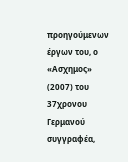προηγούμενων έργων του, ο «Ασχημος» (2007) του 37χρονου Γερμανού συγγραφέα,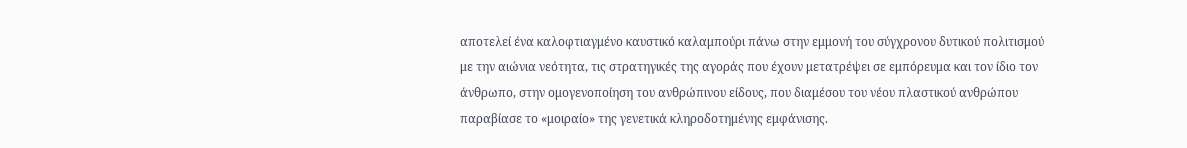αποτελεί ένα καλοφτιαγμένο καυστικό καλαμπούρι πάνω στην εμμονή του σύγχρονου δυτικού πολιτισμού με την αιώνια νεότητα, τις στρατηγικές της αγοράς που έχουν μετατρέψει σε εμπόρευμα και τον ίδιο τον άνθρωπο, στην ομογενοποίηση του ανθρώπινου είδους, που διαμέσου του νέου πλαστικού ανθρώπου παραβίασε το «μοιραίο» της γενετικά κληροδοτημένης εμφάνισης.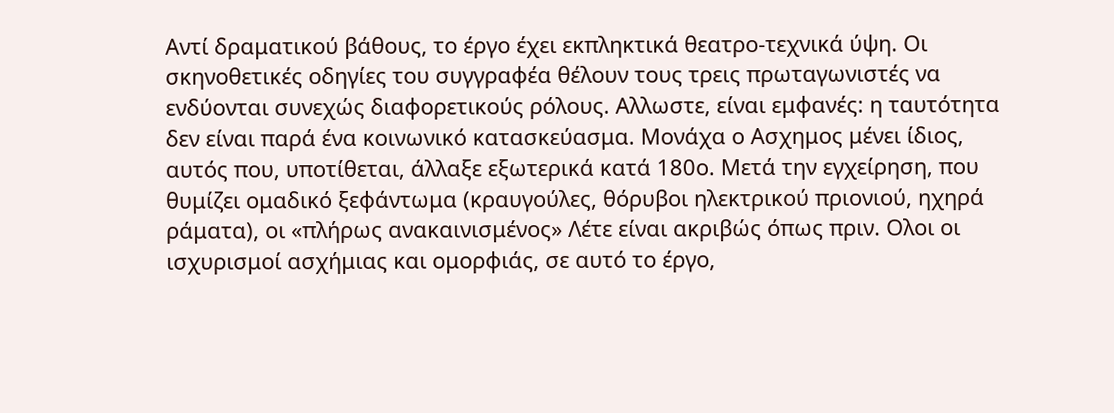Αντί δραματικού βάθους, το έργο έχει εκπληκτικά θεατρο-τεχνικά ύψη. Οι σκηνοθετικές οδηγίες του συγγραφέα θέλουν τους τρεις πρωταγωνιστές να ενδύονται συνεχώς διαφορετικούς ρόλους. Αλλωστε, είναι εμφανές: η ταυτότητα δεν είναι παρά ένα κοινωνικό κατασκεύασμα. Μονάχα ο Ασχημος μένει ίδιος, αυτός που, υποτίθεται, άλλαξε εξωτερικά κατά 180ο. Μετά την εγχείρηση, που θυμίζει ομαδικό ξεφάντωμα (κραυγούλες, θόρυβοι ηλεκτρικού πριονιού, ηχηρά ράματα), οι «πλήρως ανακαινισμένος» Λέτε είναι ακριβώς όπως πριν. Ολοι οι ισχυρισμοί ασχήμιας και ομορφιάς, σε αυτό το έργο,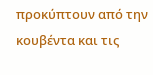προκύπτουν από την κουβέντα και τις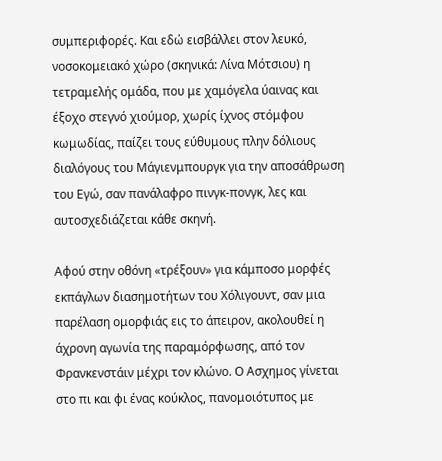συμπεριφορές. Και εδώ εισβάλλει στον λευκό, νοσοκομειακό χώρο (σκηνικά: Λίνα Μότσιου) η τετραμελής ομάδα, που με χαμόγελα ύαινας και έξοχο στεγνό χιούμορ, χωρίς ίχνος στόμφου κωμωδίας, παίζει τους εύθυμους πλην δόλιους διαλόγους του Μάγιενμπουργκ για την αποσάθρωση του Εγώ, σαν πανάλαφρο πινγκ-πονγκ, λες και αυτοσχεδιάζεται κάθε σκηνή.

Αφού στην οθόνη «τρέξουν» για κάμποσο μορφές εκπάγλων διασημοτήτων του Χόλιγουντ, σαν μια παρέλαση ομορφιάς εις το άπειρον, ακολουθεί η άχρονη αγωνία της παραμόρφωσης, από τον Φρανκενστάιν μέχρι τον κλώνο. Ο Ασχημος γίνεται στο πι και φι ένας κούκλος, πανομοιότυπος με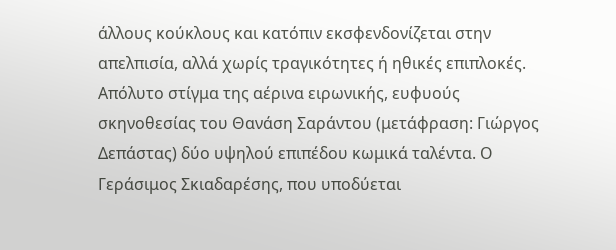άλλους κούκλους και κατόπιν εκσφενδονίζεται στην απελπισία, αλλά χωρίς τραγικότητες ή ηθικές επιπλοκές. Απόλυτο στίγμα της αέρινα ειρωνικής, ευφυούς σκηνοθεσίας του Θανάση Σαράντου (μετάφραση: Γιώργος Δεπάστας) δύο υψηλού επιπέδου κωμικά ταλέντα. Ο Γεράσιμος Σκιαδαρέσης, που υποδύεται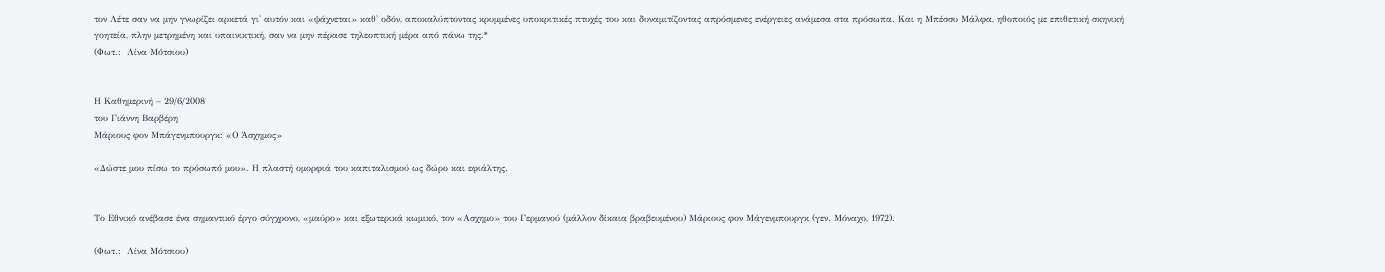τον Λέτε σαν να μην γνωρίζει αρκετά γι' αυτόν και «ψάχνεται» καθ' οδόν, αποκαλύπτοντας κρυμμένες υποκριτικές πτυχές του και δυναμιτίζοντας απρόσμενες ενέργειες ανάμεσα στα πρόσωπα. Και η Μπέσσυ Μάλφα, ηθοποιός με επιθετική σκηνική γοητεία, πλην μετρημένη και υπαινικτική, σαν να μην πέρασε τηλεοπτική μέρα από πάνω της.*
(Φωτ.:  Λίνα Μότσιου)


Η Καθημερινή – 29/6/2008
του Γιάννη Βαρβέρη
Μάριους φον Μπάγενμπουργκ: «Ο Άσχημος»

«Δώστε μου πίσω το πρόσωπό μου». Η πλαστή ομορφιά του καπιταλισμού ως δώρο και εφιάλτης.


Το Εθνικό ανέβασε ένα σημαντικό έργο σύγχρονο, «μαύρο» και εξωτερικά κωμικό, τον «Ασχημο» του Γερμανού (μάλλον δίκαια βραβευμένου) Μάριους φον Μάγενμπουργκ (γεν. Μόναχο, 1972).

(Φωτ.:  Λίνα Μότσιου)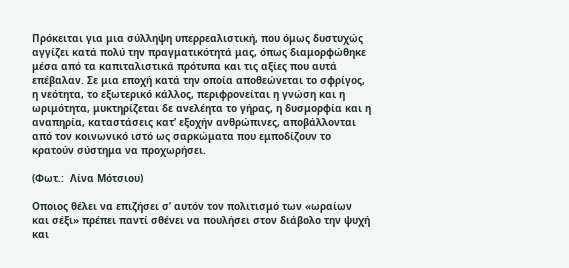Πρόκειται για μια σύλληψη υπερρεαλιστική, που όμως δυστυχώς αγγίζει κατά πολύ την πραγματικότητά μας, όπως διαμορφώθηκε μέσα από τα καπιταλιστικά πρότυπα και τις αξίες που αυτά επέβαλαν. Σε μια εποχή κατά την οποία αποθεώνεται το σφρίγος, η νεότητα, το εξωτερικό κάλλος, περιφρονείται η γνώση και η ωριμότητα, μυκτηρίζεται δε ανελέητα το γήρας, η δυσμορφία και η αναπηρία, καταστάσεις κατ’ εξοχήν ανθρώπινες, αποβάλλονται από τον κοινωνικό ιστό ως σαρκώματα που εμποδίζουν το κρατούν σύστημα να προχωρήσει.

(Φωτ.:  Λίνα Μότσιου)

Οποιος θέλει να επιζήσει σ’ αυτόν τον πολιτισμό των «ωραίων και σέξι» πρέπει παντί σθένει να πουλήσει στον διάβολο την ψυχή και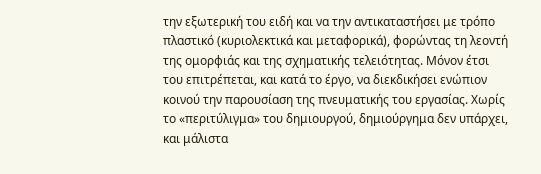την εξωτερική του ειδή και να την αντικαταστήσει με τρόπο πλαστικό (κυριολεκτικά και μεταφορικά), φορώντας τη λεοντή της ομορφιάς και της σχηματικής τελειότητας. Μόνον έτσι του επιτρέπεται, και κατά το έργο, να διεκδικήσει ενώπιον κοινού την παρουσίαση της πνευματικής του εργασίας. Χωρίς το «περιτύλιγμα» του δημιουργού, δημιούργημα δεν υπάρχει, και μάλιστα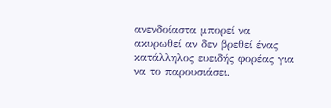ανενδοίαστα μπορεί να ακυρωθεί αν δεν βρεθεί ένας κατάλληλος ευειδής φορέας για να το παρουσιάσει.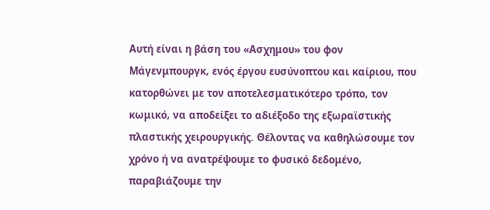Αυτή είναι η βάση του «Ασχημου» του φον Μάγενμπουργκ, ενός έργου ευσύνοπτου και καίριου, που κατορθώνει με τον αποτελεσματικότερο τρόπο, τον κωμικό, να αποδείξει το αδιέξοδο της εξωραϊστικής πλαστικής χειρουργικής. Θέλοντας να καθηλώσουμε τον χρόνο ή να ανατρέψουμε το φυσικό δεδομένο, παραβιάζουμε την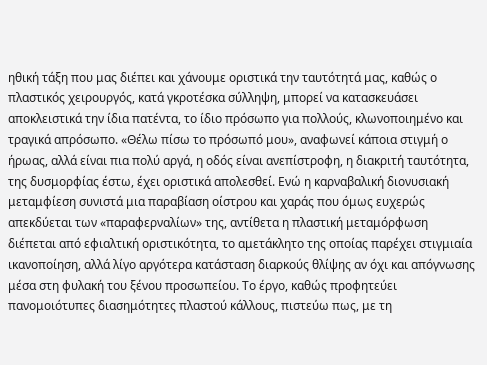ηθική τάξη που μας διέπει και χάνουμε οριστικά την ταυτότητά μας, καθώς ο πλαστικός χειρουργός, κατά γκροτέσκα σύλληψη, μπορεί να κατασκευάσει αποκλειστικά την ίδια πατέντα, το ίδιο πρόσωπο για πολλούς, κλωνοποιημένο και τραγικά απρόσωπο. «Θέλω πίσω το πρόσωπό μου», αναφωνεί κάποια στιγμή ο ήρωας, αλλά είναι πια πολύ αργά, η οδός είναι ανεπίστροφη, η διακριτή ταυτότητα, της δυσμορφίας έστω, έχει οριστικά απολεσθεί. Ενώ η καρναβαλική διονυσιακή μεταμφίεση συνιστά μια παραβίαση οίστρου και χαράς που όμως ευχερώς απεκδύεται των «παραφερναλίων» της, αντίθετα η πλαστική μεταμόρφωση διέπεται από εφιαλτική οριστικότητα, το αμετάκλητο της οποίας παρέχει στιγμιαία ικανοποίηση, αλλά λίγο αργότερα κατάσταση διαρκούς θλίψης αν όχι και απόγνωσης μέσα στη φυλακή του ξένου προσωπείου. Το έργο, καθώς προφητεύει πανομοιότυπες διασημότητες πλαστού κάλλους, πιστεύω πως, με τη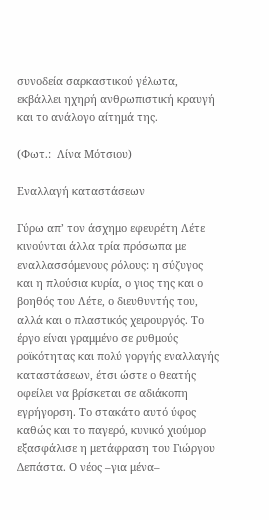συνοδεία σαρκαστικού γέλωτα, εκβάλλει ηχηρή ανθρωπιστική κραυγή και το ανάλογο αίτημά της.

(Φωτ.:  Λίνα Μότσιου)

Εναλλαγή καταστάσεων

Γύρω απ’ τον άσχημο εφευρέτη Λέτε κινούνται άλλα τρία πρόσωπα με εναλλασσόμενους ρόλους: η σύζυγος και η πλούσια κυρία, ο γιος της και ο βοηθός του Λέτε, ο διευθυντής του, αλλά και ο πλαστικός χειρουργός. Το έργο είναι γραμμένο σε ρυθμούς ροϊκότητας και πολύ γοργής εναλλαγής καταστάσεων, έτσι ώστε ο θεατής οφείλει να βρίσκεται σε αδιάκοπη εγρήγορση. Το στακάτο αυτό ύφος καθώς και το παγερό, κυνικό χιούμορ εξασφάλισε η μετάφραση του Γιώργου Δεπάστα. Ο νέος –για μένα–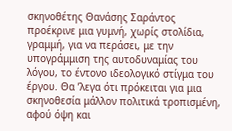σκηνοθέτης Θανάσης Σαράντος προέκρινε μια γυμνή, χωρίς στολίδια, γραμμή, για να περάσει, με την υπογράμμιση της αυτοδυναμίας του λόγου, το έντονο ιδεολογικό στίγμα του έργου. Θα ’λεγα ότι πρόκειται για μια σκηνοθεσία μάλλον πολιτικά τροπισμένη, αφού όψη και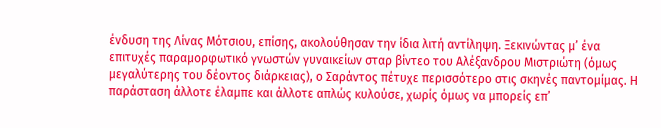ένδυση της Λίνας Μότσιου, επίσης, ακολούθησαν την ίδια λιτή αντίληψη. Ξεκινώντας μ’ ένα επιτυχές παραμορφωτικό γνωστών γυναικείων σταρ βίντεο του Αλέξανδρου Μιστριώτη (όμως μεγαλύτερης του δέοντος διάρκειας), ο Σαράντος πέτυχε περισσότερο στις σκηνές παντομίμας. Η παράσταση άλλοτε έλαμπε και άλλοτε απλώς κυλούσε, χωρίς όμως να μπορείς επ’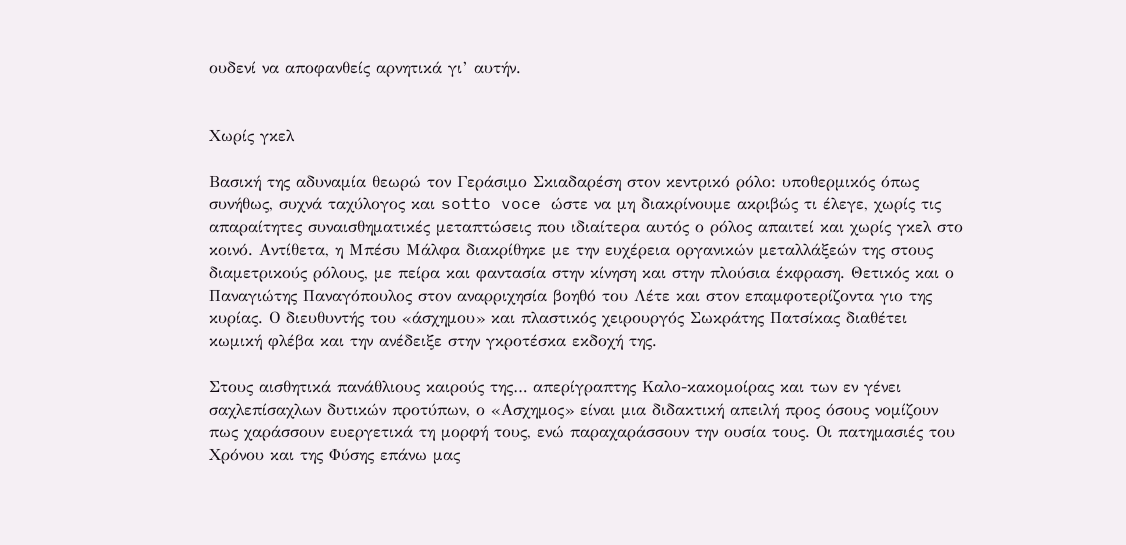ουδενί να αποφανθείς αρνητικά γι’ αυτήν.


Χωρίς γκελ

Βασική της αδυναμία θεωρώ τον Γεράσιμο Σκιαδαρέση στον κεντρικό ρόλο: υποθερμικός όπως συνήθως, συχνά ταχύλογος και sotto voce ώστε να μη διακρίνουμε ακριβώς τι έλεγε, χωρίς τις απαραίτητες συναισθηματικές μεταπτώσεις που ιδιαίτερα αυτός ο ρόλος απαιτεί και χωρίς γκελ στο κοινό. Αντίθετα, η Μπέσυ Μάλφα διακρίθηκε με την ευχέρεια οργανικών μεταλλάξεών της στους διαμετρικούς ρόλους, με πείρα και φαντασία στην κίνηση και στην πλούσια έκφραση. Θετικός και ο Παναγιώτης Παναγόπουλος στον αναρριχησία βοηθό του Λέτε και στον επαμφοτερίζοντα γιο της κυρίας. Ο διευθυντής του «άσχημου» και πλαστικός χειρουργός Σωκράτης Πατσίκας διαθέτει κωμική φλέβα και την ανέδειξε στην γκροτέσκα εκδοχή της.

Στους αισθητικά πανάθλιους καιρούς της… απερίγραπτης Καλο-κακομοίρας και των εν γένει σαχλεπίσαχλων δυτικών προτύπων, ο «Ασχημος» είναι μια διδακτική απειλή προς όσους νομίζουν πως χαράσσουν ευεργετικά τη μορφή τους, ενώ παραχαράσσουν την ουσία τους. Οι πατημασιές του Χρόνου και της Φύσης επάνω μας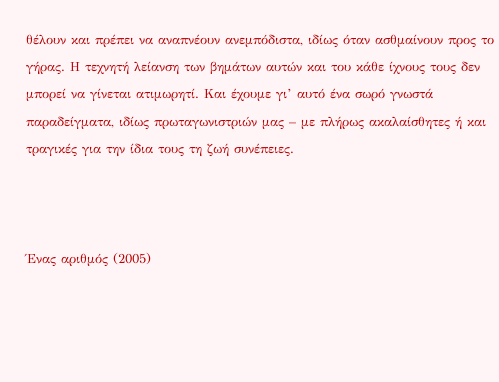θέλουν και πρέπει να αναπνέουν ανεμπόδιστα, ιδίως όταν ασθμαίνουν προς το γήρας. Η τεχνητή λείανση των βημάτων αυτών και του κάθε ίχνους τους δεν μπορεί να γίνεται ατιμωρητί. Και έχουμε γι’ αυτό ένα σωρό γνωστά παραδείγματα, ιδίως πρωταγωνιστριών μας – με πλήρως ακαλαίσθητες ή και τραγικές για την ίδια τους τη ζωή συνέπειες.



Ένας αριθμός (2005)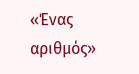«Ένας αριθμός»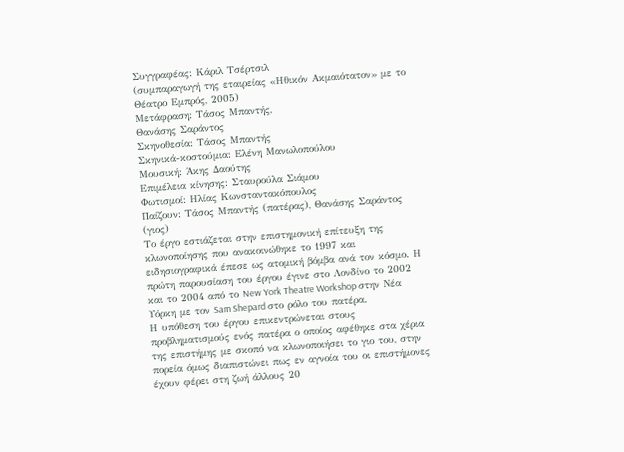Συγγραφέας: Κάριλ Τσέρτσιλ
(συμπαραγωγή της εταιρείας «Ηθικόν Ακμαιότατον» με το Θέατρο Εμπρός, 2005)
Μετάφραση: Τάσος Μπαντής,
Θανάσης Σαράντος
Σκηνοθεσία: Τάσος Μπαντής
Σκηνικά-κοστούμια: Ελένη Μανωλοπούλου
Μουσική: Άκης Δαούτης
Επιμέλεια κίνησης: Σταυρούλα Σιάμου
Φωτισμοί: Ηλίας Κωνσταντακόπουλος
Παίζουν: Τάσος Μπαντής (πατέρας), Θανάσης Σαράντος (γιος)
Το έργο εστιάζεται στην επιστημονική επίτευξη της κλωνοποίησης που ανακοινώθηκε το 1997 και ειδησιογραφικά έπεσε ως ατομική βόμβα ανά τον κόσμο. Η πρώτη παρουσίαση του έργου έγινε στο Λονδίνο το 2002 και το 2004 από το New York Theatre Workshop στην Νέα Υόρκη με τον Sam Shepard στο ρόλο του πατέρα.
Η υπόθεση του έργου επικεντρώνεται στους προβληματισμούς ενός πατέρα ο οποίος αφέθηκε στα χέρια της επιστήμης με σκοπό να κλωνοποιήσει το γιο του, στην πορεία όμως διαπιστώνει πως εν αγνοία του οι επιστήμονες έχουν φέρει στη ζωή άλλους 20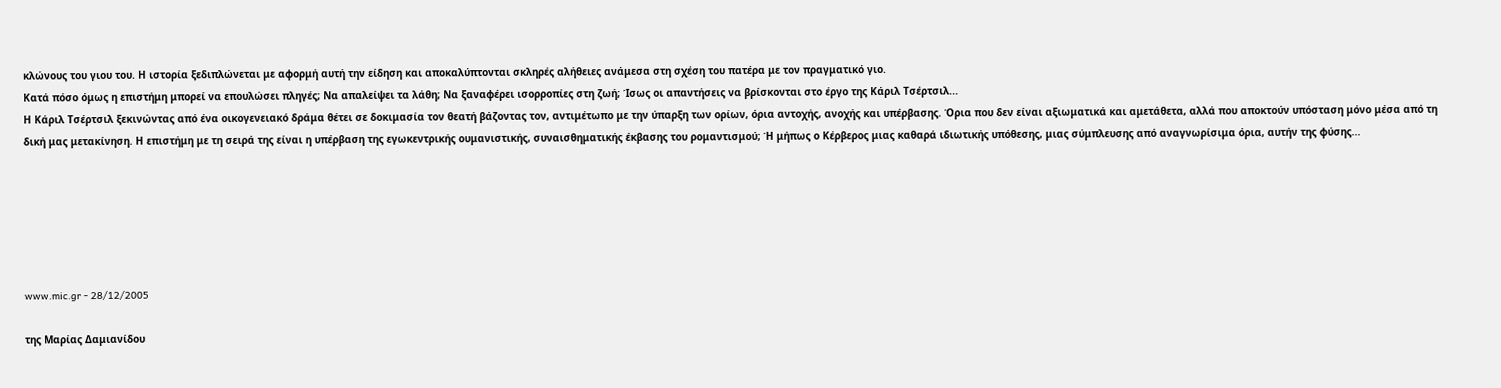κλώνους του γιου του. Η ιστορία ξεδιπλώνεται με αφορμή αυτή την είδηση και αποκαλύπτονται σκληρές αλήθειες ανάμεσα στη σχέση του πατέρα με τον πραγματικό γιο.
Κατά πόσο όμως η επιστήμη μπορεί να επουλώσει πληγές; Να απαλείψει τα λάθη; Να ξαναφέρει ισορροπίες στη ζωή; Ίσως οι απαντήσεις να βρίσκονται στο έργο της Κάριλ Τσέρτσιλ...
Η Κάριλ Τσέρτσιλ ξεκινώντας από ένα οικογενειακό δράμα θέτει σε δοκιμασία τον θεατή βάζοντας τον, αντιμέτωπο με την ύπαρξη των ορίων, όρια αντοχής, ανοχής και υπέρβασης. Όρια που δεν είναι αξιωματικά και αμετάθετα, αλλά που αποκτούν υπόσταση μόνο μέσα από τη δική μας μετακίνηση. Η επιστήμη με τη σειρά της είναι η υπέρβαση της εγωκεντρικής ουμανιστικής, συναισθηματικής έκβασης του ρομαντισμού; Ή μήπως ο Κέρβερος μιας καθαρά ιδιωτικής υπόθεσης, μιας σύμπλευσης από αναγνωρίσιμα όρια, αυτήν της φύσης...






www.mic.gr - 28/12/2005

της Μαρίας Δαμιανίδου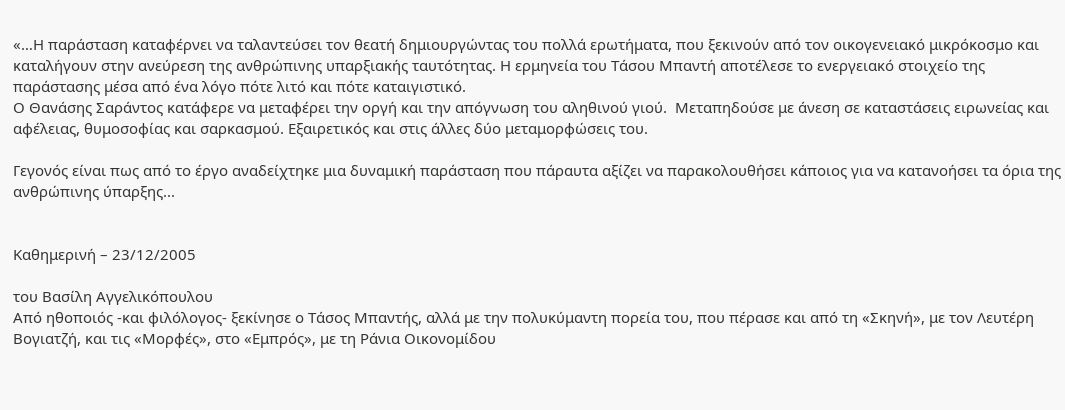«…Η παράσταση καταφέρνει να ταλαντεύσει τον θεατή δημιουργώντας του πολλά ερωτήματα, που ξεκινούν από τον οικογενειακό μικρόκοσμο και καταλήγουν στην ανεύρεση της ανθρώπινης υπαρξιακής ταυτότητας. Η ερμηνεία του Τάσου Μπαντή αποτέλεσε το ενεργειακό στοιχείο της παράστασης μέσα από ένα λόγο πότε λιτό και πότε καταιγιστικό.
Ο Θανάσης Σαράντος κατάφερε να μεταφέρει την οργή και την απόγνωση του αληθινού γιού.  Μεταπηδούσε με άνεση σε καταστάσεις ειρωνείας και αφέλειας, θυμοσοφίας και σαρκασμού. Εξαιρετικός και στις άλλες δύο μεταμορφώσεις του.

Γεγονός είναι πως από το έργο αναδείχτηκε μια δυναμική παράσταση που πάραυτα αξίζει να παρακολουθήσει κάποιος για να κατανοήσει τα όρια της ανθρώπινης ύπαρξης...


Καθημερινή – 23/12/2005

του Βασίλη Αγγελικόπουλου
Από ηθοποιός -και φιλόλογος- ξεκίνησε ο Τάσος Μπαντής, αλλά με την πολυκύμαντη πορεία του, που πέρασε και από τη «Σκηνή», με τον Λευτέρη Βογιατζή, και τις «Μορφές», στο «Εμπρός», με τη Ράνια Οικονομίδου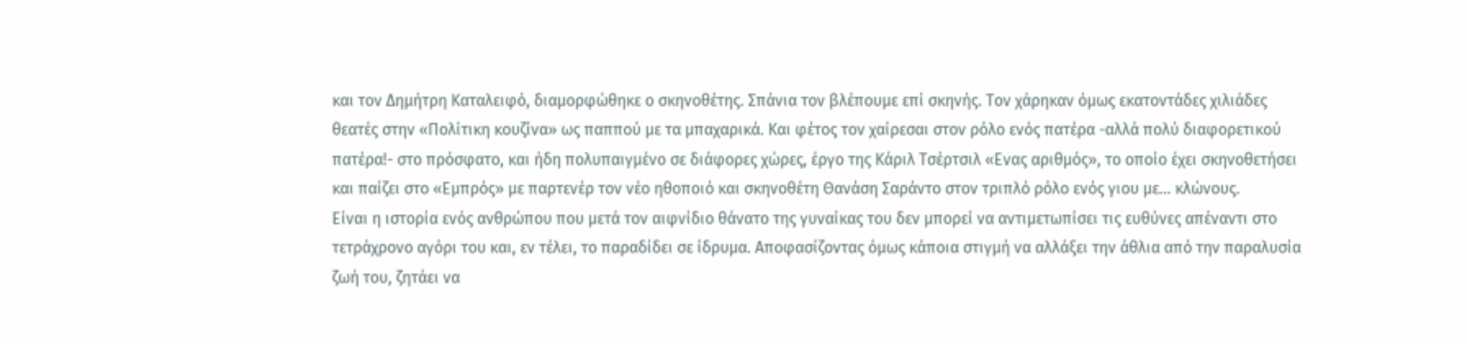και τον Δημήτρη Καταλειφό, διαμορφώθηκε ο σκηνοθέτης. Σπάνια τον βλέπουμε επί σκηνής. Τον χάρηκαν όμως εκατοντάδες χιλιάδες θεατές στην «Πολίτικη κουζίνα» ως παππού με τα μπαχαρικά. Και φέτος τον χαίρεσαι στον ρόλο ενός πατέρα -αλλά πολύ διαφορετικού πατέρα!- στο πρόσφατο, και ήδη πολυπαιγμένο σε διάφορες χώρες, έργο της Κάριλ Τσέρτσιλ «Ενας αριθμός», το οποίο έχει σκηνοθετήσει και παίζει στο «Εμπρός» με παρτενέρ τον νέο ηθοποιό και σκηνοθέτη Θανάση Σαράντο στον τριπλό ρόλο ενός γιου με... κλώνους.
Είναι η ιστορία ενός ανθρώπου που μετά τον αιφνίδιο θάνατο της γυναίκας του δεν μπορεί να αντιμετωπίσει τις ευθύνες απέναντι στο τετράχρονο αγόρι του και, εν τέλει, το παραδίδει σε ίδρυμα. Αποφασίζοντας όμως κάποια στιγμή να αλλάξει την άθλια από την παραλυσία ζωή του, ζητάει να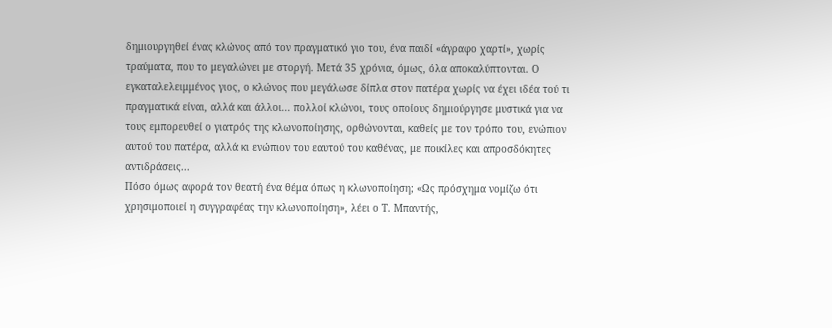δημιουργηθεί ένας κλώνος από τον πραγματικό γιο του, ένα παιδί «άγραφο χαρτί», χωρίς τραύματα, που το μεγαλώνει με στοργή. Μετά 35 χρόνια, όμως, όλα αποκαλύπτονται. Ο εγκαταλελειμμένος γιος, ο κλώνος που μεγάλωσε δίπλα στον πατέρα χωρίς να έχει ιδέα τού τι πραγματικά είναι, αλλά και άλλοι... πολλοί κλώνοι, τους οποίους δημιούργησε μυστικά για να τους εμπορευθεί ο γιατρός της κλωνοποίησης, ορθώνονται, καθείς με τον τρόπο του, ενώπιον αυτού του πατέρα, αλλά κι ενώπιον του εαυτού του καθένας, με ποικίλες και απροσδόκητες αντιδράσεις...
Πόσο όμως αφορά τον θεατή ένα θέμα όπως η κλωνοποίηση; «Ως πρόσχημα νομίζω ότι χρησιμοποιεί η συγγραφέας την κλωνοποίηση», λέει ο Τ. Μπαντής,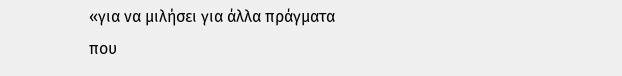«για να μιλήσει για άλλα πράγματα που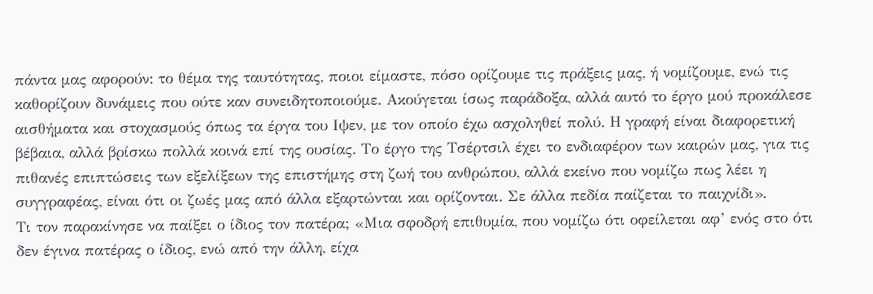πάντα μας αφορούν: το θέμα της ταυτότητας, ποιοι είμαστε, πόσο ορίζουμε τις πράξεις μας, ή νομίζουμε, ενώ τις καθορίζουν δυνάμεις που ούτε καν συνειδητοποιούμε. Ακούγεται ίσως παράδοξα, αλλά αυτό το έργο μού προκάλεσε αισθήματα και στοχασμούς όπως τα έργα του Ιψεν, με τον οποίο έχω ασχοληθεί πολύ. Η γραφή είναι διαφορετική βέβαια, αλλά βρίσκω πολλά κοινά επί της ουσίας. Το έργο της Τσέρτσιλ έχει το ενδιαφέρον των καιρών μας, για τις πιθανές επιπτώσεις των εξελίξεων της επιστήμης στη ζωή του ανθρώπου, αλλά εκείνο που νομίζω πως λέει η συγγραφέας, είναι ότι οι ζωές μας από άλλα εξαρτώνται και ορίζονται. Σε άλλα πεδία παίζεται το παιχνίδι».
Τι τον παρακίνησε να παίξει ο ίδιος τον πατέρα; «Μια σφοδρή επιθυμία, που νομίζω ότι οφείλεται αφ’ ενός στο ότι δεν έγινα πατέρας ο ίδιος, ενώ από την άλλη, είχα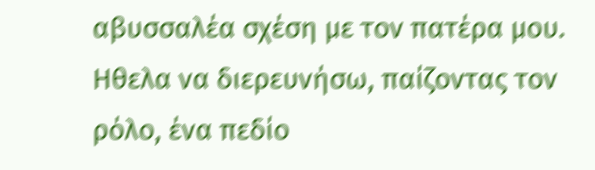αβυσσαλέα σχέση με τον πατέρα μου. Ηθελα να διερευνήσω, παίζοντας τον ρόλο, ένα πεδίο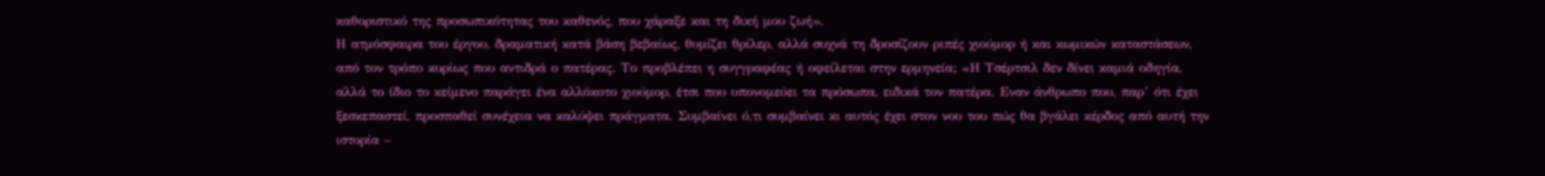καθοριστικό της προσωπικότητας του καθενός, που χάραξε και τη δική μου ζωή».
Η ατμόσφαιρα του έργου, δραματική κατά βάση βεβαίως, θυμίζει θρίλερ, αλλά συχνά τη δροσίζουν ριπές χιούμορ ή και κωμικών καταστάσεων, από τον τρόπο κυρίως που αντιδρά ο πατέρας. Το προβλέπει η συγγραφέας ή οφείλεται στην ερμηνεία; «Η Τσέρτσιλ δεν δίνει καμιά οδηγία, αλλά το ίδιο το κείμενο παράγει ένα αλλόκοτο χιούμορ, έτσι που υπονομεύει τα πρόσωπα, ειδικά τον πατέρα. Εναν άνθρωπο που, παρ’ ότι έχει ξεσκεπαστεί, προσπαθεί συνέχεια να καλύψει πράγματα. Συμβαίνει ό,τι συμβαίνει κι αυτός έχει στον νου του πώς θα βγάλει κέρδος από αυτή την ιστορία –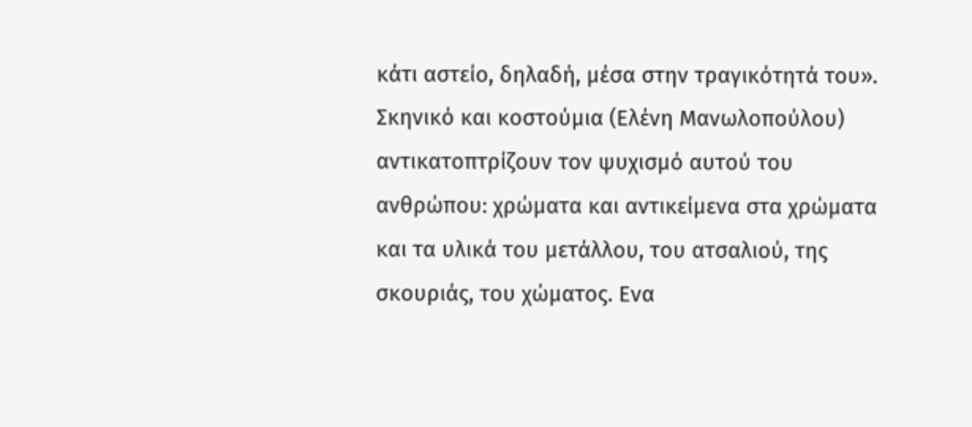κάτι αστείο, δηλαδή, μέσα στην τραγικότητά του».
Σκηνικό και κοστούμια (Ελένη Μανωλοπούλου) αντικατοπτρίζουν τον ψυχισμό αυτού του ανθρώπου: χρώματα και αντικείμενα στα χρώματα και τα υλικά του μετάλλου, του ατσαλιού, της σκουριάς, του χώματος. Ενα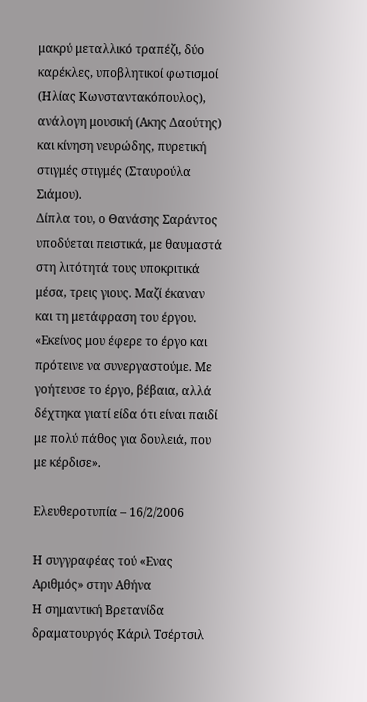μακρύ μεταλλικό τραπέζι, δύο καρέκλες, υποβλητικοί φωτισμοί (Ηλίας Κωνσταντακόπουλος), ανάλογη μουσική (Ακης Δαούτης) και κίνηση νευρώδης, πυρετική στιγμές στιγμές (Σταυρούλα Σιάμου).
Δίπλα του, ο Θανάσης Σαράντος υποδύεται πειστικά, με θαυμαστά στη λιτότητά τους υποκριτικά μέσα, τρεις γιους. Μαζί έκαναν και τη μετάφραση του έργου. «Εκείνος μου έφερε το έργο και πρότεινε να συνεργαστούμε. Με γοήτευσε το έργο, βέβαια, αλλά δέχτηκα γιατί είδα ότι είναι παιδί με πολύ πάθος για δουλειά, που με κέρδισε».

Ελευθεροτυπία – 16/2/2006

Η συγγραφέας τού «Ενας Αριθμός» στην Αθήνα
Η σημαντική Βρετανίδα δραματουργός Κάριλ Τσέρτσιλ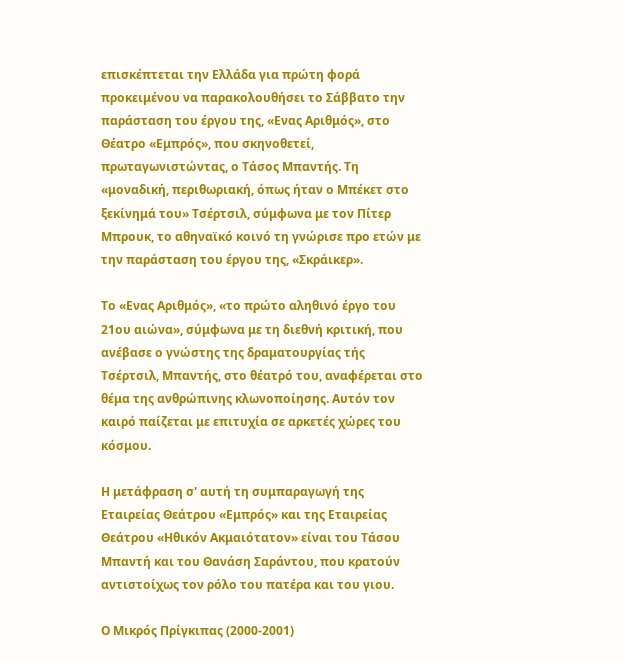επισκέπτεται την Ελλάδα για πρώτη φορά προκειμένου να παρακολουθήσει το Σάββατο την παράσταση του έργου της, «Ενας Αριθμός», στο Θέατρο «Εμπρός», που σκηνοθετεί, πρωταγωνιστώντας, ο Τάσος Μπαντής. Τη «μοναδική, περιθωριακή, όπως ήταν ο Μπέκετ στο ξεκίνημά του» Τσέρτσιλ, σύμφωνα με τον Πίτερ Μπρουκ, το αθηναϊκό κοινό τη γνώρισε προ ετών με την παράσταση του έργου της, «Σκράικερ».

Το «Ενας Αριθμός», «το πρώτο αληθινό έργο του 21ου αιώνα», σύμφωνα με τη διεθνή κριτική, που ανέβασε ο γνώστης της δραματουργίας τής Τσέρτσιλ, Μπαντής, στο θέατρό του, αναφέρεται στο θέμα της ανθρώπινης κλωνοποίησης. Αυτόν τον καιρό παίζεται με επιτυχία σε αρκετές χώρες του κόσμου.

Η μετάφραση σ' αυτή τη συμπαραγωγή της Εταιρείας Θεάτρου «Εμπρός» και της Εταιρείας Θεάτρου «Ηθικόν Ακμαιότατον» είναι του Τάσου Μπαντή και του Θανάση Σαράντου, που κρατούν αντιστοίχως τον ρόλο του πατέρα και του γιου.

Ο Μικρός Πρίγκιπας (2000-2001)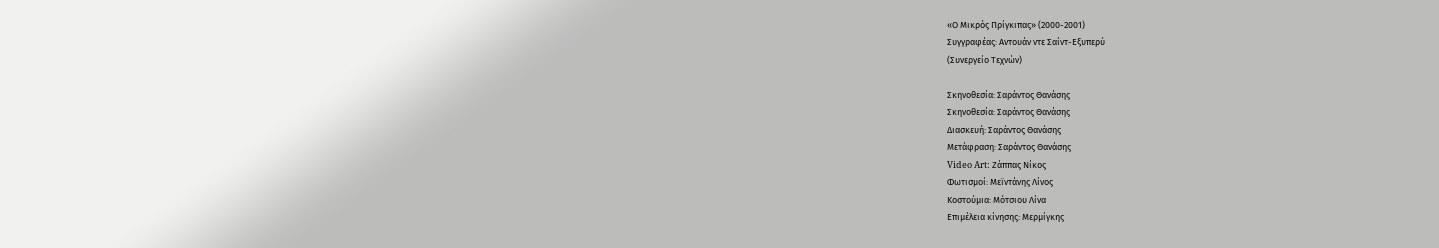«Ο Μικρός Πρίγκιπας» (2000-2001)
Συγγραφέας: Αντουάν ντε Σαίντ-Εξυπερύ
(Συνεργείο Τεχνών)

Σκηνοθεσία: Σαράντος Θανάσης
Σκηνοθεσία: Σαράντος Θανάσης
Διασκευή: Σαράντος Θανάσης
Μετάφραση: Σαράντος Θανάσης
Video Art: Ζάππας Νίκος
Φωτισμοί: Μεϊντάνης Λίνος
Κοστούμια: Μότσιου Λίνα
Επιμέλεια κίνησης: Μερμίγκης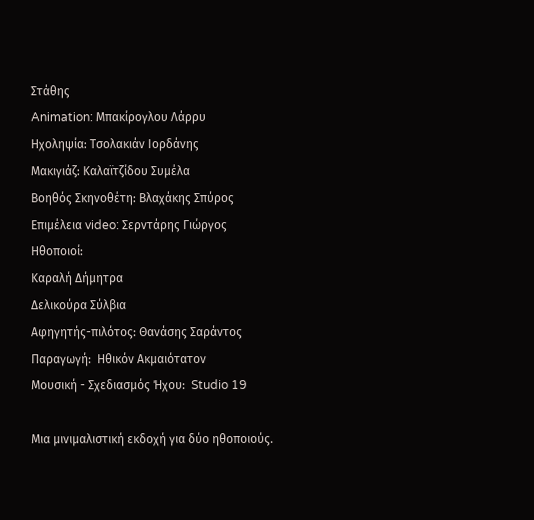Στάθης
Animation: Μπακίρογλου Λάρρυ
Ηχοληψία: Τσολακιάν Ιορδάνης
Μακιγιάζ: Καλαϊτζίδου Συμέλα
Βοηθός Σκηνοθέτη: Βλαχάκης Σπύρος
Επιμέλεια video: Σερντάρης Γιώργος
Hθοποιοί:
Καραλή Δήμητρα
Δελικούρα Σύλβια
Αφηγητής-πιλότος: Θανάσης Σαράντος
Παραγωγή:  Ηθικόν Ακμαιότατον
Μουσική - Σχεδιασμός Ήχου:  Studio 19

Μια μινιμαλιστική εκδοχή για δύο ηθοποιούς.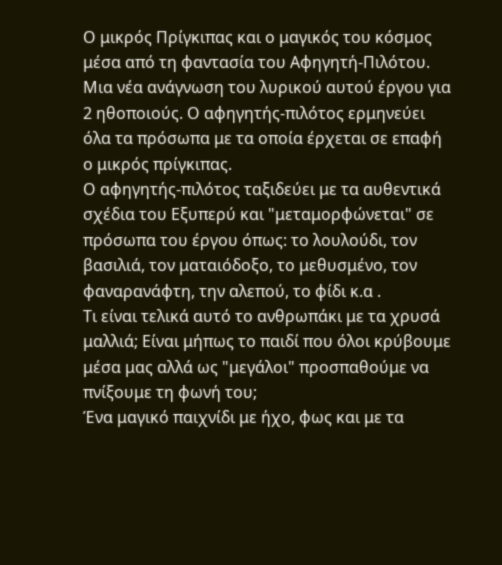Ο μικρός Πρίγκιπας και ο μαγικός του κόσμος μέσα από τη φαντασία του Αφηγητή-Πιλότου.
Μια νέα ανάγνωση του λυρικού αυτού έργου για 2 ηθοποιούς. Ο αφηγητής-πιλότος ερμηνεύει όλα τα πρόσωπα με τα οποία έρχεται σε επαφή ο μικρός πρίγκιπας.
Ο αφηγητής-πιλότος ταξιδεύει με τα αυθεντικά σχέδια του Εξυπερύ και "μεταμορφώνεται" σε πρόσωπα του έργου όπως: το λουλούδι, τον βασιλιά, τον ματαιόδοξο, το μεθυσμένο, τον φαναρανάφτη, την αλεπού, το φίδι κ.α .
Τι είναι τελικά αυτό το ανθρωπάκι με τα χρυσά μαλλιά; Είναι μήπως το παιδί που όλοι κρύβουμε μέσα μας αλλά ως "μεγάλοι" προσπαθούμε να πνίξουμε τη φωνή του;
Ένα μαγικό παιχνίδι με ήχο, φως και με τα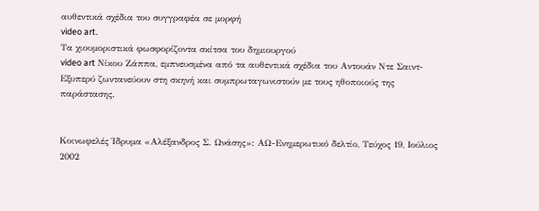αυθεντικά σχέδια του συγγραφέα σε μορφή
video art.
Τα χιουμοριστικά φωσφορίζοντα σκίτσα του δημιουργού
video art Νίκου Ζάππα, εμπνευσμένα από τα αυθεντικά σχέδια του Αντουάν Ντε Σαιντ-Εξυπερύ ζωντανεύουν στη σκηνή και συμπρωταγωνιστούν με τους ηθοποιούς της παράστασης.


Κοινωφελές Ίδρυμα «Αλέξανδρος Σ. Ωνάσης»: ΑΩ-Ενημερωτικό δελτίο, Τεύχος 19, Ιούλιος 2002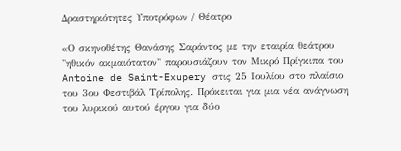Δραστηριότητες Υποτρόφων / Θέατρο

«Ο σκηνοθέτης Θανάσης Σαράντος με την εταιρία θεάτρου "ηθικόν ακμαιότατον" παρουσιάζουν τον Μικρό Πρίγκιπα του Antoine de Saint-Exupery στις 25 Iουλίου στο πλαίσιο του 3ου Φεστιβάλ Τρίπολης. Πρόκειται για μια νέα ανάγνωση του λυρικού αυτού έργου για δύο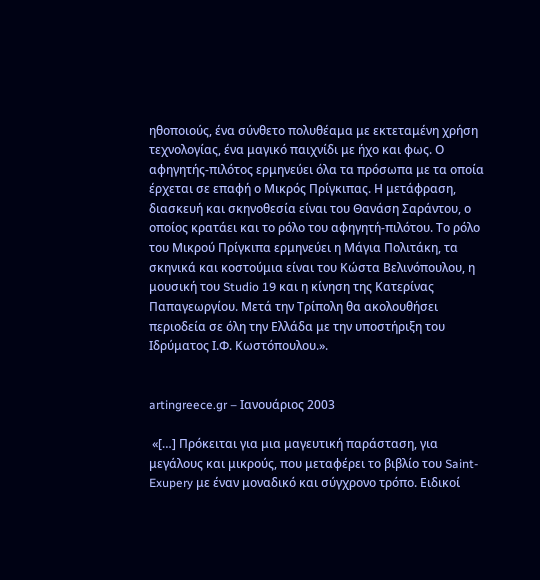ηθοποιούς, ένα σύνθετο πολυθέαμα με εκτεταμένη χρήση τεχνολογίας, ένα μαγικό παιχνίδι με ήχο και φως. Ο αφηγητής-πιλότος ερμηνεύει όλα τα πρόσωπα με τα οποία έρχεται σε επαφή ο Μικρός Πρίγκιπας. Η μετάφραση, διασκευή και σκηνοθεσία είναι του Θανάση Σαράντου, ο οποίος κρατάει και το ρόλο του αφηγητή-πιλότου. Το ρόλο του Μικρού Πρίγκιπα ερμηνεύει η Μάγια Πολιτάκη, τα σκηνικά και κοστούμια είναι του Κώστα Βελινόπουλου, η μουσική του Studio 19 και η κίνηση της Κατερίνας Παπαγεωργίου. Μετά την Τρίπολη θα ακολουθήσει περιοδεία σε όλη την Ελλάδα με την υποστήριξη του Ιδρύματος Ι.Φ. Κωστόπουλου.».


artingreece.gr – Ιανουάριος 2003

 «[…] Πρόκειται για μια μαγευτική παράσταση, για μεγάλους και μικρούς, που μεταφέρει το βιβλίο του Saint-Exupery με έναν μοναδικό και σύγχρονο τρόπο. Ειδικοί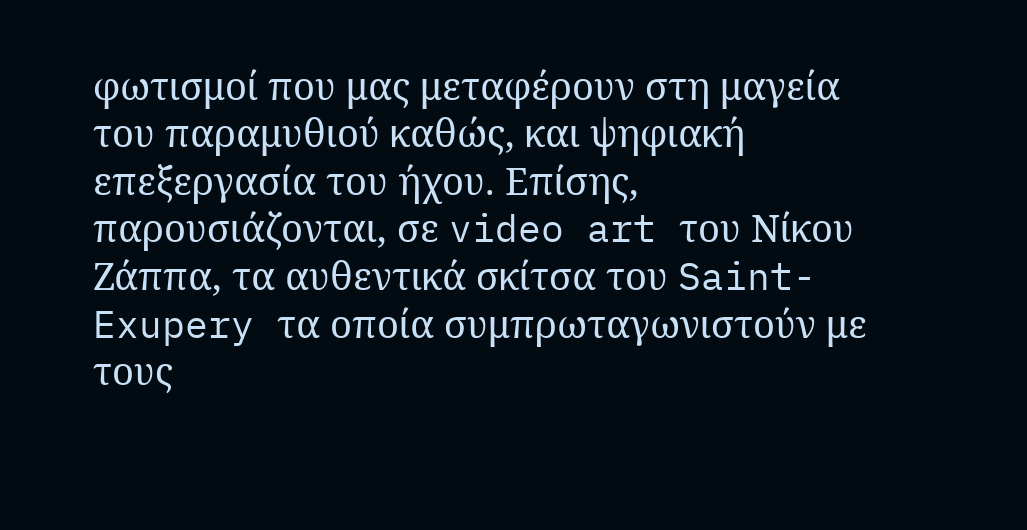φωτισμοί που μας μεταφέρουν στη μαγεία του παραμυθιού καθώς, και ψηφιακή επεξεργασία του ήχου. Επίσης, παρουσιάζονται, σε video art του Νίκου Ζάππα, τα αυθεντικά σκίτσα του Saint-Exupery τα οποία συμπρωταγωνιστούν με τους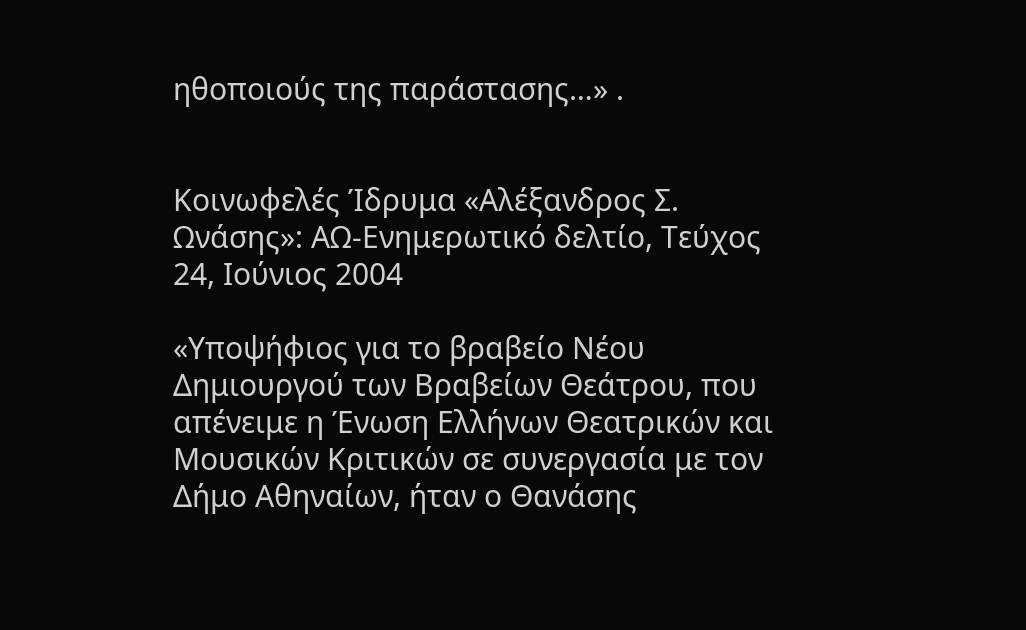ηθοποιούς της παράστασης…» .


Κοινωφελές Ίδρυμα «Αλέξανδρος Σ. Ωνάσης»: ΑΩ-Ενημερωτικό δελτίο, Τεύχος 24, Ιούνιος 2004

«Υποψήφιος για το βραβείο Νέου Δημιουργού των Βραβείων Θεάτρου, που απένειμε η Ένωση Ελλήνων Θεατρικών και Μουσικών Κριτικών σε συνεργασία με τον Δήμο Αθηναίων, ήταν ο Θανάσης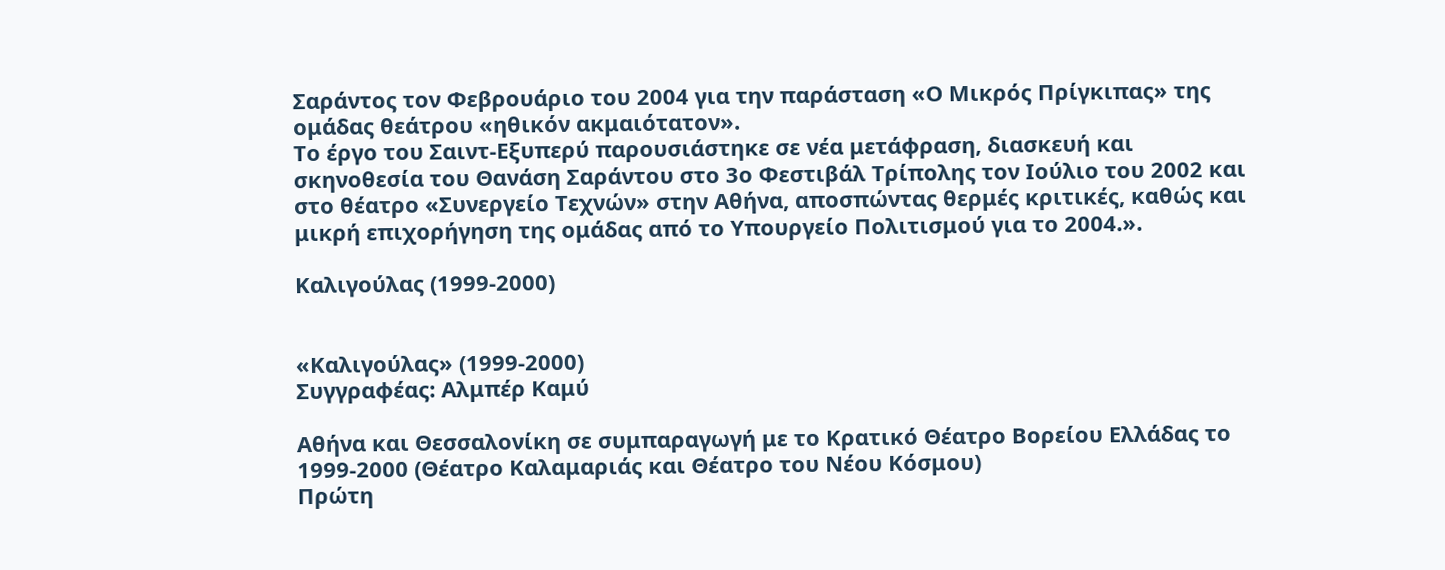Σαράντος τον Φεβρουάριο του 2004 για την παράσταση «Ο Μικρός Πρίγκιπας» της ομάδας θεάτρου «ηθικόν ακμαιότατον».
Το έργο του Σαιντ-Εξυπερύ παρουσιάστηκε σε νέα μετάφραση, διασκευή και σκηνοθεσία του Θανάση Σαράντου στο 3ο Φεστιβάλ Τρίπολης τον Ιούλιο του 2002 και στο θέατρο «Συνεργείο Τεχνών» στην Αθήνα, αποσπώντας θερμές κριτικές, καθώς και μικρή επιχορήγηση της ομάδας από το Υπουργείο Πολιτισμού για το 2004.».

Καλιγούλας (1999-2000)


«Καλιγούλας» (1999-2000)
Συγγραφέας: Αλμπέρ Καμύ

Αθήνα και Θεσσαλονίκη σε συμπαραγωγή με το Κρατικό Θέατρο Βορείου Ελλάδας το 1999-2000 (Θέατρο Καλαμαριάς και Θέατρο του Νέου Κόσμου)
Πρώτη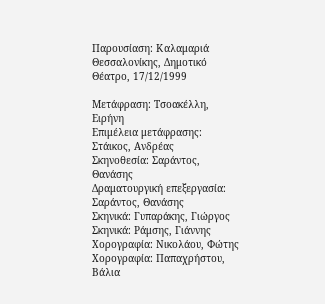Παρουσίαση: Καλαμαριά Θεσσαλονίκης, Δημοτικό Θέατρο, 17/12/1999

Μετάφραση: Τσοακέλλη, Ειρήνη
Επιμέλεια μετάφρασης: Στάικος, Ανδρέας
Σκηνοθεσία: Σαράντος, Θανάσης
Δραματουργική επεξεργασία: Σαράντος, Θανάσης
Σκηνικά: Γυπαράκης, Γιώργος
Σκηνικά: Ράμσης, Γιάννης
Χορογραφία: Νικολάου, Φώτης
Χορογραφία: Παπαχρήστου, Βάλια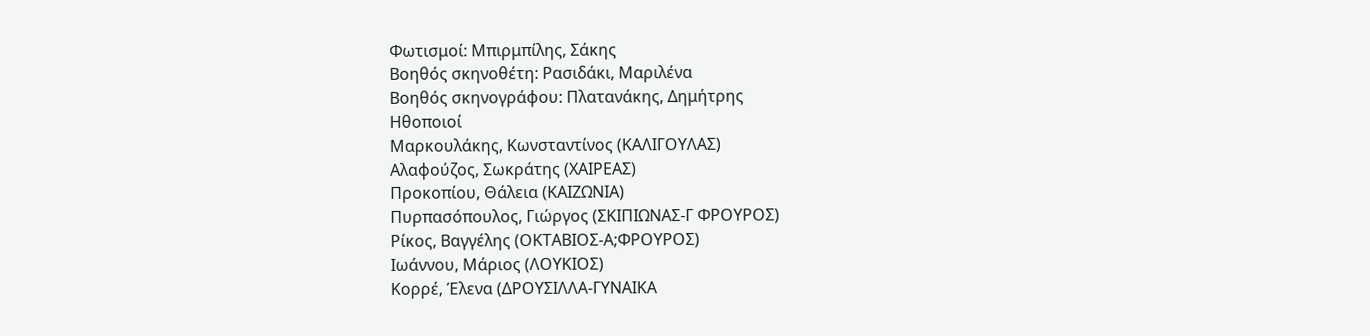Φωτισμοί: Μπιρμπίλης, Σάκης
Βοηθός σκηνοθέτη: Ρασιδάκι, Μαριλένα
Βοηθός σκηνογράφου: Πλατανάκης, Δημήτρης
Ηθοποιοί
Μαρκουλάκης, Κωνσταντίνος (ΚΑΛΙΓΟΥΛΑΣ)
Αλαφούζος, Σωκράτης (ΧΑΙΡΕΑΣ)
Προκοπίου, Θάλεια (ΚΑΙΖΩΝΙΑ)
Πυρπασόπουλος, Γιώργος (ΣΚΙΠΙΩΝΑΣ-Γ ΦΡΟΥΡΟΣ)
Ρίκος, Βαγγέλης (ΟΚΤΑΒΙΟΣ-Α;ΦΡΟΥΡΟΣ)
Ιωάννου, Μάριος (ΛΟΥΚΙΟΣ)
Κορρέ, Έλενα (ΔΡΟΥΣΙΛΛΑ-ΓΥΝΑΙΚΑ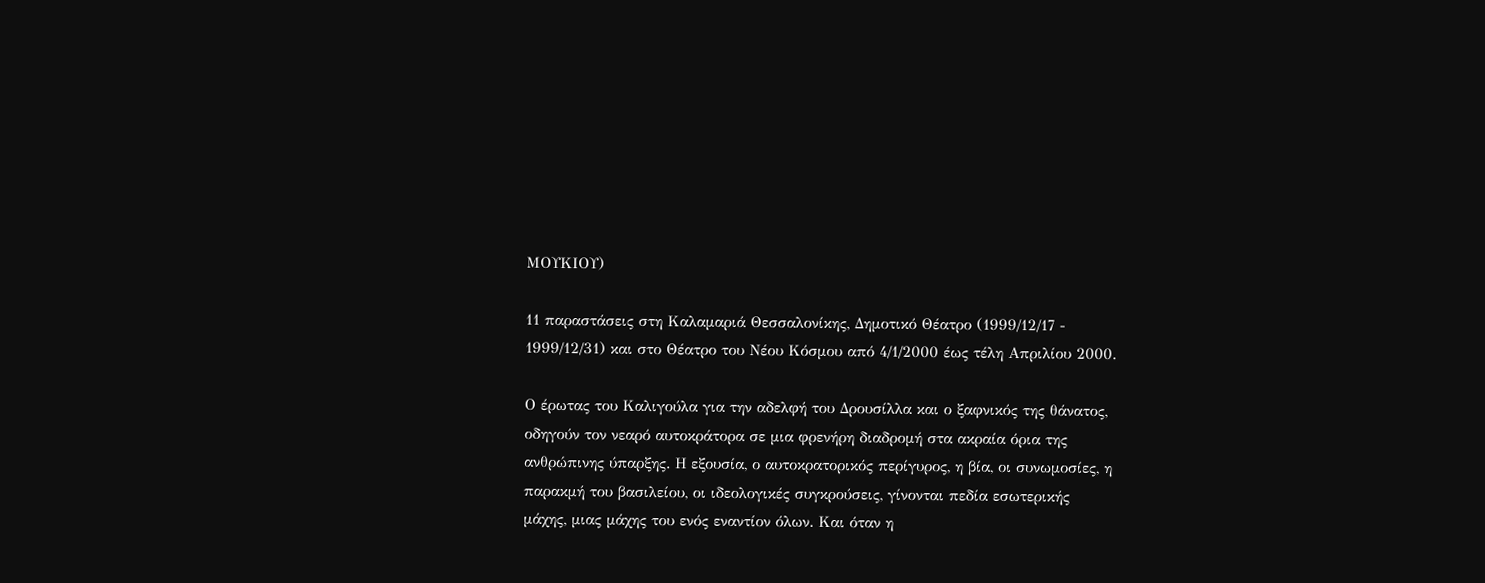ΜΟΥΚΙΟΥ)

11 παραστάσεις στη Καλαμαριά Θεσσαλονίκης, Δημοτικό Θέατρο (1999/12/17 - 1999/12/31) και στο Θέατρο του Νέου Κόσμου από 4/1/2000 έως τέλη Απριλίου 2000.

Ο έρωτας του Καλιγούλα για την αδελφή του Δρουσίλλα και ο ξαφνικός της θάνατος, οδηγούν τον νεαρό αυτοκράτορα σε μια φρενήρη διαδρομή στα ακραία όρια της ανθρώπινης ύπαρξης. Η εξουσία, ο αυτοκρατορικός περίγυρος, η βία, οι συνωμοσίες, η παρακμή του βασιλείου, οι ιδεολογικές συγκρούσεις, γίνονται πεδία εσωτερικής μάχης, μιας μάχης του ενός εναντίον όλων. Και όταν η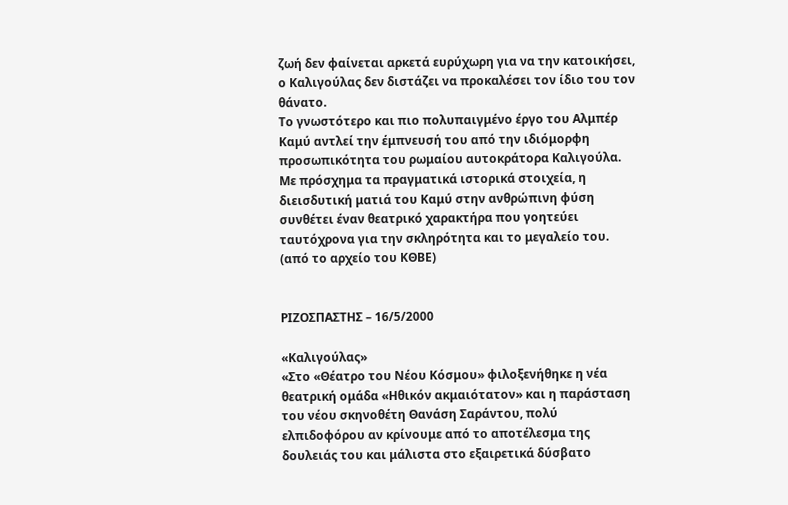ζωή δεν φαίνεται αρκετά ευρύχωρη για να την κατοικήσει, ο Καλιγούλας δεν διστάζει να προκαλέσει τον ίδιο του τον θάνατο.
Το γνωστότερο και πιο πολυπαιγμένο έργο του Αλμπέρ Καμύ αντλεί την έμπνευσή του από την ιδιόμορφη προσωπικότητα του ρωμαίου αυτοκράτορα Καλιγούλα. Με πρόσχημα τα πραγματικά ιστορικά στοιχεία, η διεισδυτική ματιά του Καμύ στην ανθρώπινη φύση συνθέτει έναν θεατρικό χαρακτήρα που γοητεύει ταυτόχρονα για την σκληρότητα και το μεγαλείο του.
(από το αρχείο του ΚΘΒΕ)


ΡΙΖΟΣΠΑΣΤΗΣ – 16/5/2000

«Καλιγούλας»
«Στο «Θέατρο του Νέου Κόσμου» φιλοξενήθηκε η νέα θεατρική ομάδα «Ηθικόν ακμαιότατον» και η παράσταση του νέου σκηνοθέτη Θανάση Σαράντου, πολύ ελπιδοφόρου αν κρίνουμε από το αποτέλεσμα της δουλειάς του και μάλιστα στο εξαιρετικά δύσβατο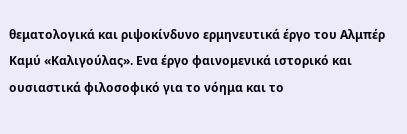θεματολογικά και ριψοκίνδυνο ερμηνευτικά έργο του Αλμπέρ Καμύ «Καλιγούλας». Ενα έργο φαινομενικά ιστορικό και ουσιαστικά φιλοσοφικό για το νόημα και το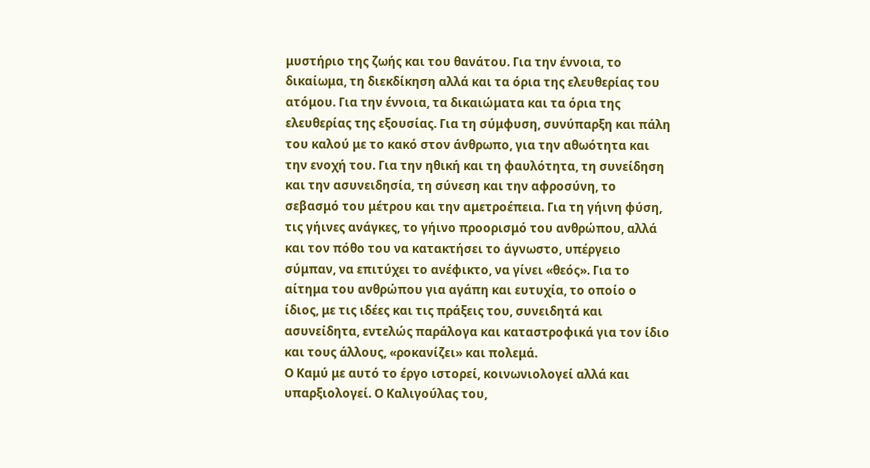μυστήριο της ζωής και του θανάτου. Για την έννοια, το δικαίωμα, τη διεκδίκηση αλλά και τα όρια της ελευθερίας του ατόμου. Για την έννοια, τα δικαιώματα και τα όρια της ελευθερίας της εξουσίας. Για τη σύμφυση, συνύπαρξη και πάλη του καλού με το κακό στον άνθρωπο, για την αθωότητα και την ενοχή του. Για την ηθική και τη φαυλότητα, τη συνείδηση και την ασυνειδησία, τη σύνεση και την αφροσύνη, το σεβασμό του μέτρου και την αμετροέπεια. Για τη γήινη φύση, τις γήινες ανάγκες, το γήινο προορισμό του ανθρώπου, αλλά και τον πόθο του να κατακτήσει το άγνωστο, υπέργειο σύμπαν, να επιτύχει το ανέφικτο, να γίνει «θεός». Για το αίτημα του ανθρώπου για αγάπη και ευτυχία, το οποίο ο ίδιος, με τις ιδέες και τις πράξεις του, συνειδητά και ασυνείδητα, εντελώς παράλογα και καταστροφικά για τον ίδιο και τους άλλους, «ροκανίζει» και πολεμά.
Ο Καμύ με αυτό το έργο ιστορεί, κοινωνιολογεί αλλά και υπαρξιολογεί. Ο Καλιγούλας του,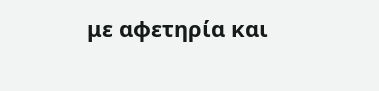με αφετηρία και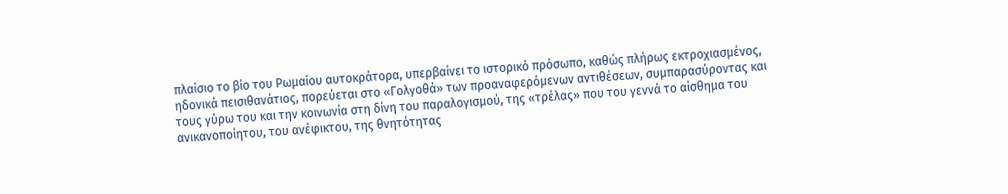πλαίσιο το βίο του Ρωμαίου αυτοκράτορα, υπερβαίνει το ιστορικό πρόσωπο, καθώς πλήρως εκτροχιασμένος, ηδονικά πεισιθανάτιος, πορεύεται στο «Γολγοθά» των προαναφερόμενων αντιθέσεων, συμπαρασύροντας και τους γύρω του και την κοινωνία στη δίνη του παραλογισμού, της «τρέλας» που του γεννά το αίσθημα του ανικανοποίητου, του ανέφικτου, της θνητότητας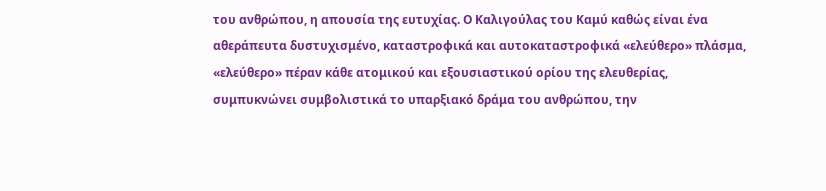του ανθρώπου, η απουσία της ευτυχίας. Ο Καλιγούλας του Καμύ καθώς είναι ένα αθεράπευτα δυστυχισμένο, καταστροφικά και αυτοκαταστροφικά «ελεύθερο» πλάσμα, «ελεύθερο» πέραν κάθε ατομικού και εξουσιαστικού ορίου της ελευθερίας, συμπυκνώνει συμβολιστικά το υπαρξιακό δράμα του ανθρώπου, την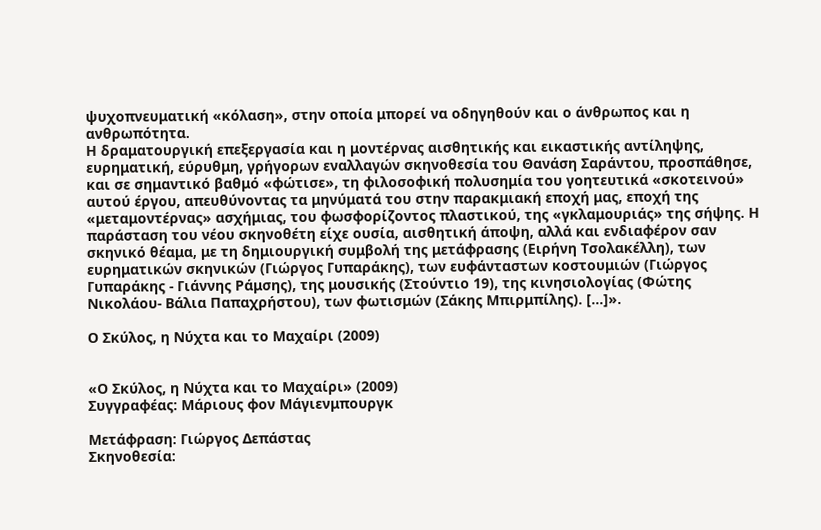ψυχοπνευματική «κόλαση», στην οποία μπορεί να οδηγηθούν και ο άνθρωπος και η ανθρωπότητα.
Η δραματουργική επεξεργασία και η μοντέρνας αισθητικής και εικαστικής αντίληψης, ευρηματική, εύρυθμη, γρήγορων εναλλαγών σκηνοθεσία του Θανάση Σαράντου, προσπάθησε, και σε σημαντικό βαθμό «φώτισε», τη φιλοσοφική πολυσημία του γοητευτικά «σκοτεινού» αυτού έργου, απευθύνοντας τα μηνύματά του στην παρακμιακή εποχή μας, εποχή της «μεταμοντέρνας» ασχήμιας, του φωσφορίζοντος πλαστικού, της «γκλαμουριάς» της σήψης. Η παράσταση του νέου σκηνοθέτη είχε ουσία, αισθητική άποψη, αλλά και ενδιαφέρον σαν σκηνικό θέαμα, με τη δημιουργική συμβολή της μετάφρασης (Ειρήνη Τσολακέλλη), των ευρηματικών σκηνικών (Γιώργος Γυπαράκης), των ευφάνταστων κοστουμιών (Γιώργος Γυπαράκης - Γιάννης Ράμσης), της μουσικής (Στούντιο 19), της κινησιολογίας (Φώτης Νικολάου- Βάλια Παπαχρήστου), των φωτισμών (Σάκης Μπιρμπίλης). […]».

Ο Σκύλος, η Νύχτα και το Μαχαίρι (2009)


«Ο Σκύλος, η Νύχτα και το Μαχαίρι» (2009)
Συγγραφέας: Μάριους φον Μάγιενμπουργκ

Μετάφραση: Γιώργος Δεπάστας
Σκηνοθεσία: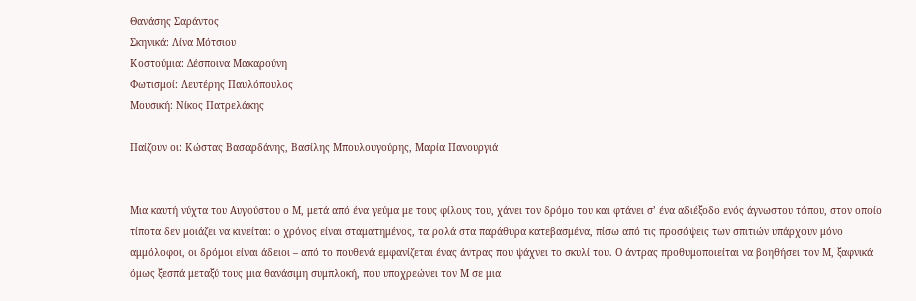Θανάσης Σαράντος
Σκηνικά: Λίνα Μότσιου
Κοστούμια: Δέσποινα Μακαρούνη
Φωτισμοί: Λευτέρης Παυλόπουλος
Μουσική: Νίκος Πατρελάκης

Παίζουν οι: Κώστας Βασαρδάνης, Βασίλης Μπουλουγούρης, Μαρία Πανουργιά


Μια καυτή νύχτα του Αυγούστου ο Μ, μετά από ένα γεύμα με τους φίλους του, χάνει τον δρόμο του και φτάνει σ’ ένα αδιέξοδο ενός άγνωστου τόπου, στον οποίο τίποτα δεν μοιάζει να κινείται: ο χρόνος είναι σταματημένος, τα ρολά στα παράθυρα κατεβασμένα, πίσω από τις προσόψεις των σπιτιών υπάρχουν μόνο αμμόλοφοι, οι δρόμοι είναι άδειοι – από το πουθενά εμφανίζεται ένας άντρας που ψάχνει το σκυλί του. Ο άντρας προθυμοποιείται να βοηθήσει τον Μ, ξαφνικά όμως ξεσπά μεταξύ τους μια θανάσιμη συμπλοκή, που υποχρεώνει τον Μ σε μια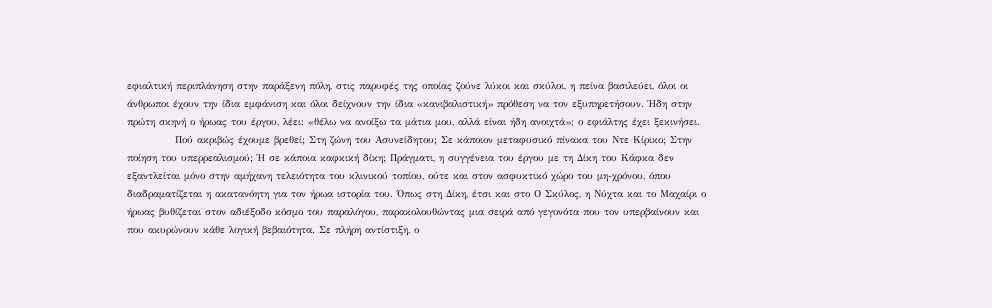εφιαλτική περιπλάνηση στην παράξενη πόλη, στις παρυφές της οποίας ζούνε λύκοι και σκύλοι, η πείνα βασιλεύει, όλοι οι άνθρωποι έχουν την ίδια εμφάνιση και όλοι δείχνουν την ίδια «κανιβαλιστική» πρόθεση να τον εξυπηρετήσουν. Ήδη στην πρώτη σκηνή ο ήρωας του έργου, λέει: «θέλω να ανοίξω τα μάτια μου, αλλά είναι ήδη ανοιχτά»: ο εφιάλτης έχει ξεκινήσει.
            Πού ακριβώς έχουμε βρεθεί; Στη ζώνη του Ασυνείδητου; Σε κάποιον μεταφυσικό πίνακα του Ντε Κίρικο; Στην ποίηση του υπερρεαλισμού; Ή σε κάποια καφκική δίκη; Πράγματι, η συγγένεια του έργου με τη Δίκη του Κάφκα δεν εξαντλείται μόνο στην αμήχανη τελειότητα του κλινικού τοπίου, ούτε και στον ασφυκτικό χώρο του μη-χρόνου, όπου διαδραματίζεται η ακατανόητη για τον ήρωα ιστορία του. Όπως στη Δίκη, έτσι και στο Ο Σκύλος, η Νύχτα και το Μαχαίρι ο ήρωας βυθίζεται στον αδιέξοδο κόσμο του παραλόγου, παρακολουθώντας μια σειρά από γεγονότα που τον υπερβαίνουν και που ακυρώνουν κάθε λογική βεβαιότητα. Σε πλήρη αντίστιξη, ο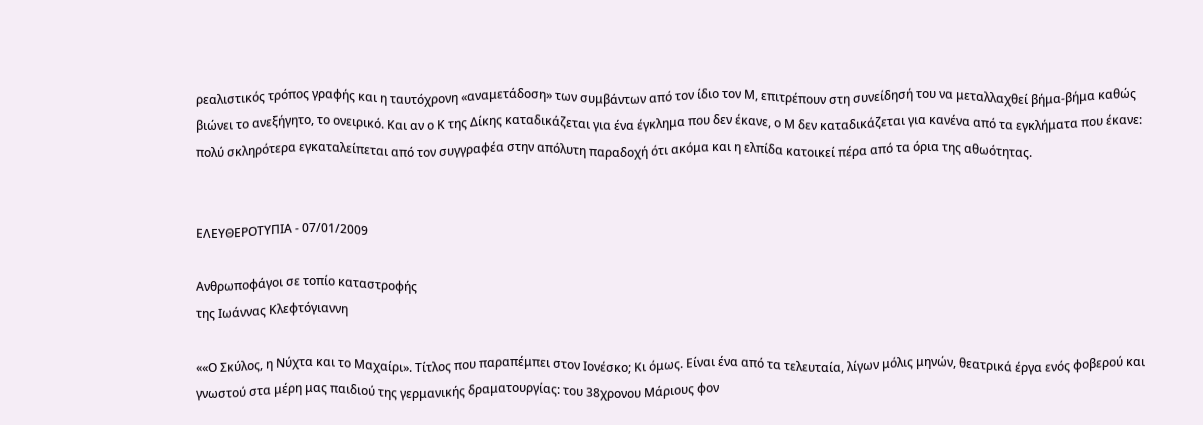ρεαλιστικός τρόπος γραφής και η ταυτόχρονη «αναμετάδοση» των συμβάντων από τον ίδιο τον Μ, επιτρέπουν στη συνείδησή του να μεταλλαχθεί βήμα-βήμα καθώς βιώνει το ανεξήγητο, το ονειρικό. Και αν ο Κ της Δίκης καταδικάζεται για ένα έγκλημα που δεν έκανε, ο Μ δεν καταδικάζεται για κανένα από τα εγκλήματα που έκανε: πολύ σκληρότερα εγκαταλείπεται από τον συγγραφέα στην απόλυτη παραδοχή ότι ακόμα και η ελπίδα κατοικεί πέρα από τα όρια της αθωότητας.


ΕΛΕΥΘΕΡΟΤΥΠΙΑ - 07/01/2009

Ανθρωποφάγοι σε τοπίο καταστροφής
της Ιωάννας Κλεφτόγιαννη

««Ο Σκύλος, η Νύχτα και το Μαχαίρι». Τίτλος που παραπέμπει στον Ιονέσκο; Κι όμως. Είναι ένα από τα τελευταία, λίγων μόλις μηνών, θεατρικά έργα ενός φοβερού και γνωστού στα μέρη μας παιδιού της γερμανικής δραματουργίας: του 38χρονου Μάριους φον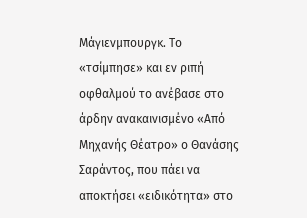Μάγιενμπουργκ. Το «τσίμπησε» και εν ριπή οφθαλμού το ανέβασε στο άρδην ανακαινισμένο «Από Μηχανής Θέατρο» ο Θανάσης Σαράντος, που πάει να αποκτήσει «ειδικότητα» στο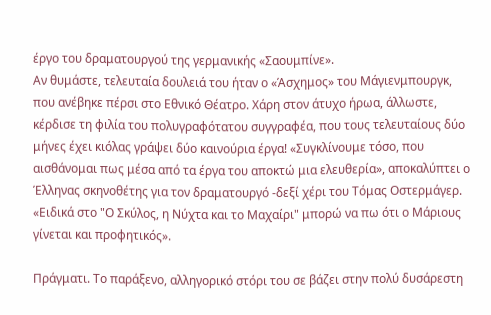έργο του δραματουργού της γερμανικής «Σαουμπίνε».
Αν θυμάστε, τελευταία δουλειά του ήταν ο «Άσχημος» του Μάγιενμπουργκ, που ανέβηκε πέρσι στο Εθνικό Θέατρο. Χάρη στον άτυχο ήρωα, άλλωστε, κέρδισε τη φιλία του πολυγραφότατου συγγραφέα, που τους τελευταίους δύο μήνες έχει κιόλας γράψει δύο καινούρια έργα! «Συγκλίνουμε τόσο, που αισθάνομαι πως μέσα από τα έργα του αποκτώ μια ελευθερία», αποκαλύπτει ο Έλληνας σκηνοθέτης για τον δραματουργό -δεξί χέρι του Τόμας Οστερμάγερ. «Ειδικά στο "Ο Σκύλος, η Νύχτα και το Μαχαίρι" μπορώ να πω ότι ο Μάριους γίνεται και προφητικός».

Πράγματι. Το παράξενο, αλληγορικό στόρι του σε βάζει στην πολύ δυσάρεστη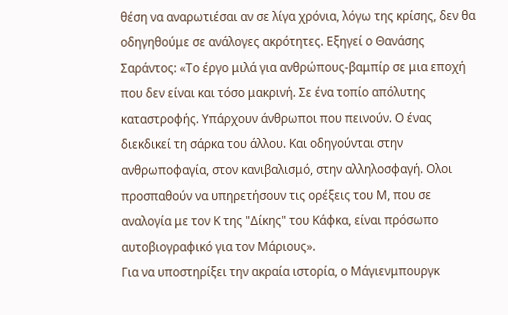θέση να αναρωτιέσαι αν σε λίγα χρόνια, λόγω της κρίσης, δεν θα οδηγηθούμε σε ανάλογες ακρότητες. Εξηγεί ο Θανάσης Σαράντος: «Το έργο μιλά για ανθρώπους-βαμπίρ σε μια εποχή που δεν είναι και τόσο μακρινή. Σε ένα τοπίο απόλυτης καταστροφής. Υπάρχουν άνθρωποι που πεινούν. Ο ένας διεκδικεί τη σάρκα του άλλου. Και οδηγούνται στην ανθρωποφαγία, στον κανιβαλισμό, στην αλληλοσφαγή. Ολοι προσπαθούν να υπηρετήσουν τις ορέξεις του Μ, που σε αναλογία με τον Κ της "Δίκης" του Κάφκα, είναι πρόσωπο αυτοβιογραφικό για τον Μάριους».
Για να υποστηρίξει την ακραία ιστορία, ο Μάγιενμπουργκ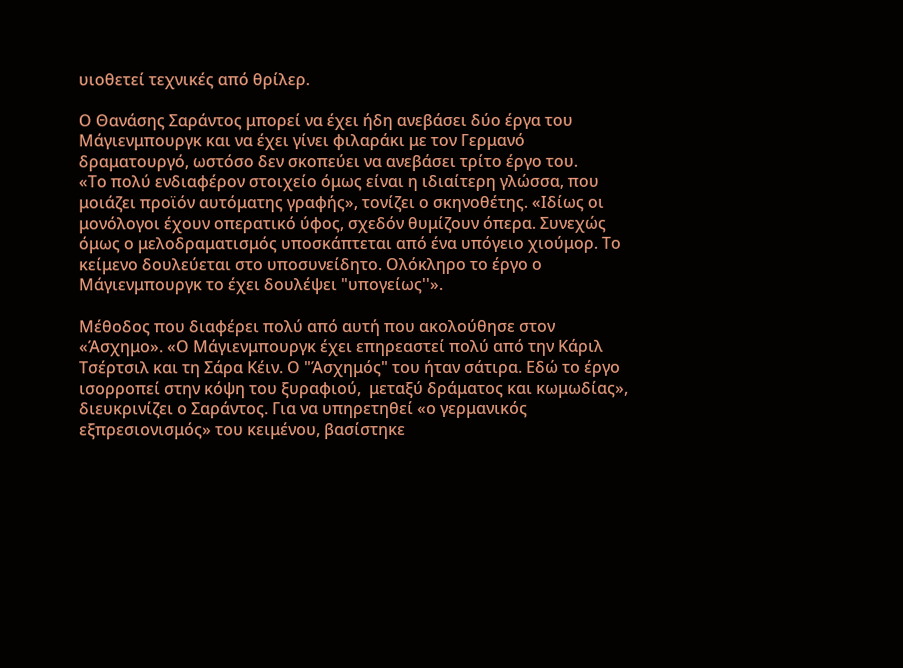υιοθετεί τεχνικές από θρίλερ.

Ο Θανάσης Σαράντος μπορεί να έχει ήδη ανεβάσει δύο έργα του Μάγιενμπουργκ και να έχει γίνει φιλαράκι με τον Γερμανό δραματουργό, ωστόσο δεν σκοπεύει να ανεβάσει τρίτο έργο του.
«Το πολύ ενδιαφέρον στοιχείο όμως είναι η ιδιαίτερη γλώσσα, που μοιάζει προϊόν αυτόματης γραφής», τονίζει ο σκηνοθέτης. «Ιδίως οι μονόλογοι έχουν οπερατικό ύφος, σχεδόν θυμίζουν όπερα. Συνεχώς όμως ο μελοδραματισμός υποσκάπτεται από ένα υπόγειο χιούμορ. Το κείμενο δουλεύεται στο υποσυνείδητο. Ολόκληρο το έργο ο Μάγιενμπουργκ το έχει δουλέψει "υπογείως''».

Μέθοδος που διαφέρει πολύ από αυτή που ακολούθησε στον «Άσχημο». «Ο Μάγιενμπουργκ έχει επηρεαστεί πολύ από την Κάριλ Τσέρτσιλ και τη Σάρα Κέιν. Ο "Άσχημός" του ήταν σάτιρα. Εδώ το έργο ισορροπεί στην κόψη του ξυραφιού,  μεταξύ δράματος και κωμωδίας», διευκρινίζει ο Σαράντος. Για να υπηρετηθεί «ο γερμανικός εξπρεσιονισμός» του κειμένου, βασίστηκε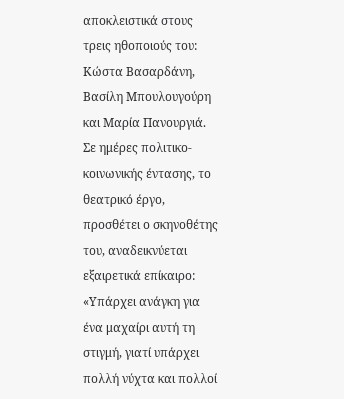αποκλειστικά στους τρεις ηθοποιούς του:  Κώστα Βασαρδάνη, Βασίλη Μπουλουγούρη και Μαρία Πανουργιά.
Σε ημέρες πολιτικο-κοινωνικής έντασης, το θεατρικό έργο, προσθέτει ο σκηνοθέτης του, αναδεικνύεται εξαιρετικά επίκαιρο: «Υπάρχει ανάγκη για ένα μαχαίρι αυτή τη στιγμή, γιατί υπάρχει πολλή νύχτα και πολλοί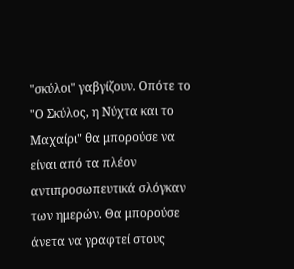"σκύλοι" γαβγίζουν. Οπότε το "Ο Σκύλος, η Νύχτα και το Μαχαίρι" θα μπορούσε να είναι από τα πλέον αντιπροσωπευτικά σλόγκαν των ημερών. Θα μπορούσε άνετα να γραφτεί στους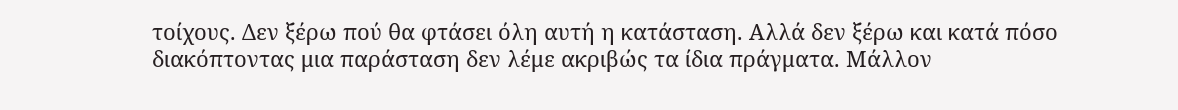τοίχους. Δεν ξέρω πού θα φτάσει όλη αυτή η κατάσταση. Αλλά δεν ξέρω και κατά πόσο διακόπτοντας μια παράσταση δεν λέμε ακριβώς τα ίδια πράγματα. Μάλλον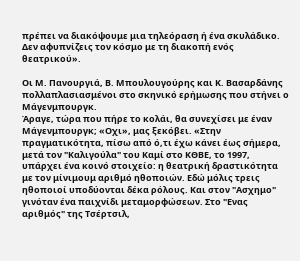πρέπει να διακόψουμε μια τηλεόραση ή ένα σκυλάδικο. Δεν αφυπνίζεις τον κόσμο με τη διακοπή ενός θεατρικού».

Οι Μ. Πανουργιά, Β. Μπουλουγούρης και Κ. Βασαρδάνης πολλαπλασιασμένοι στο σκηνικό ερήμωσης που στήνει ο Μάγενμπουργκ.
Άραγε, τώρα που πήρε το κολάι, θα συνεχίσει με έναν Μάγενμπουργκ; «Οχι», μας ξεκόβει. «Στην πραγματικότητα, πίσω από ό,τι έχω κάνει έως σήμερα, μετά τον "Καλιγούλα" του Καμί στο ΚΘΒΕ, το 1997, υπάρχει ένα κοινό στοιχείο: η θεατρική δραστικότητα με τον μίνιμουμ αριθμό ηθοποιών. Εδώ μόλις τρεις ηθοποιοί υποδύονται δέκα ρόλους. Και στον "Ασχημο" γινόταν ένα παιχνίδι μεταμορφώσεων. Στο "Ενας αριθμός" της Τσέρτσιλ,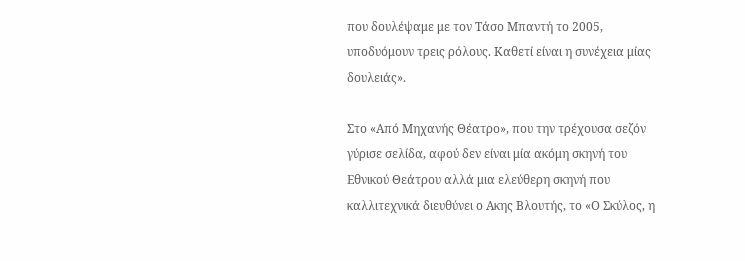που δουλέψαμε με τον Τάσο Μπαντή το 2005, υποδυόμουν τρεις ρόλους. Καθετί είναι η συνέχεια μίας δουλειάς».

Στο «Από Μηχανής Θέατρο», που την τρέχουσα σεζόν γύρισε σελίδα, αφού δεν είναι μία ακόμη σκηνή του Εθνικού Θεάτρου αλλά μια ελεύθερη σκηνή που καλλιτεχνικά διευθύνει ο Ακης Βλουτής, το «Ο Σκύλος, η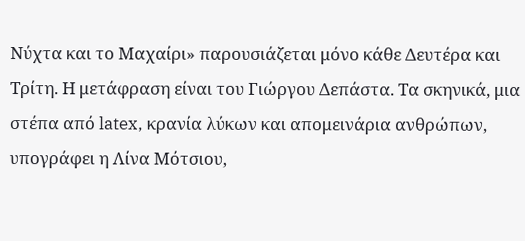Νύχτα και το Μαχαίρι» παρουσιάζεται μόνο κάθε Δευτέρα και Τρίτη. Η μετάφραση είναι του Γιώργου Δεπάστα. Τα σκηνικά, μια στέπα από latex, κρανία λύκων και απομεινάρια ανθρώπων, υπογράφει η Λίνα Μότσιου,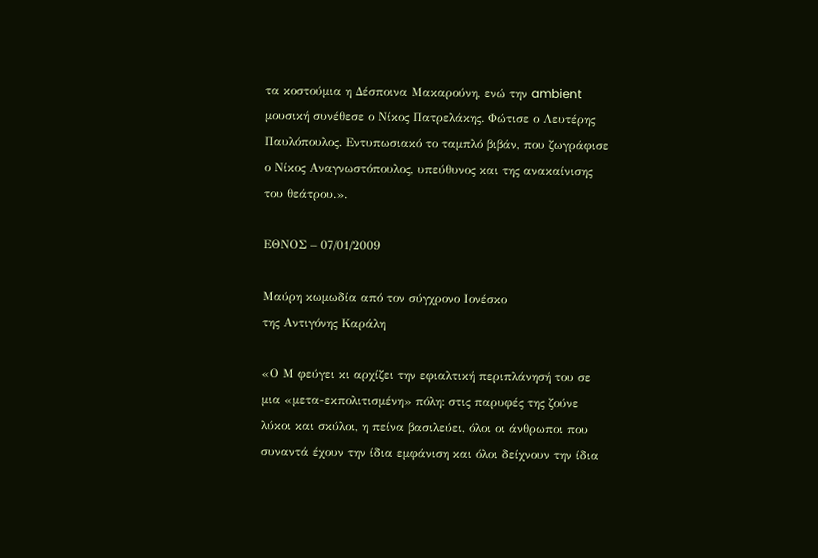τα κοστούμια η Δέσποινα Μακαρούνη, ενώ την ambient μουσική συνέθεσε ο Νίκος Πατρελάκης. Φώτισε ο Λευτέρης Παυλόπουλος. Εντυπωσιακό το ταμπλό βιβάν, που ζωγράφισε ο Νίκος Αναγνωστόπουλος, υπεύθυνος και της ανακαίνισης του θεάτρου.».

ΕΘΝΟΣ – 07/01/2009

Μαύρη κωμωδία από τον σύγχρονο Ιονέσκο
της Αντιγόνης Καράλη

«Ο Μ φεύγει κι αρχίζει την εφιαλτική περιπλάνησή του σε μια «μετα-εκπολιτισμένη» πόλη: στις παρυφές της ζούνε λύκοι και σκύλοι, η πείνα βασιλεύει, όλοι οι άνθρωποι που συναντά έχουν την ίδια εμφάνιση και όλοι δείχνουν την ίδια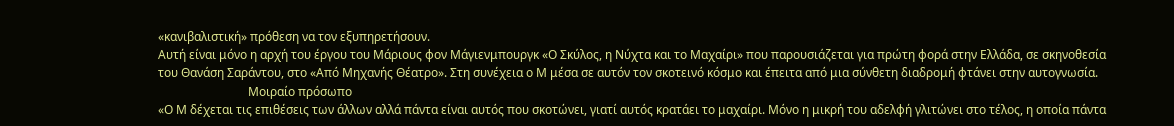«κανιβαλιστική» πρόθεση να τον εξυπηρετήσουν.
Αυτή είναι μόνο η αρχή του έργου του Μάριους φον Μάγιενμπουργκ «Ο Σκύλος, η Νύχτα και το Μαχαίρι» που παρουσιάζεται για πρώτη φορά στην Ελλάδα, σε σκηνοθεσία του Θανάση Σαράντου, στο «Από Μηχανής Θέατρο». Στη συνέχεια ο Μ μέσα σε αυτόν τον σκοτεινό κόσμο και έπειτα από μια σύνθετη διαδρομή φτάνει στην αυτογνωσία.
                              Μοιραίο πρόσωπο
«Ο Μ δέχεται τις επιθέσεις των άλλων αλλά πάντα είναι αυτός που σκοτώνει, γιατί αυτός κρατάει το μαχαίρι. Μόνο η μικρή του αδελφή γλιτώνει στο τέλος, η οποία πάντα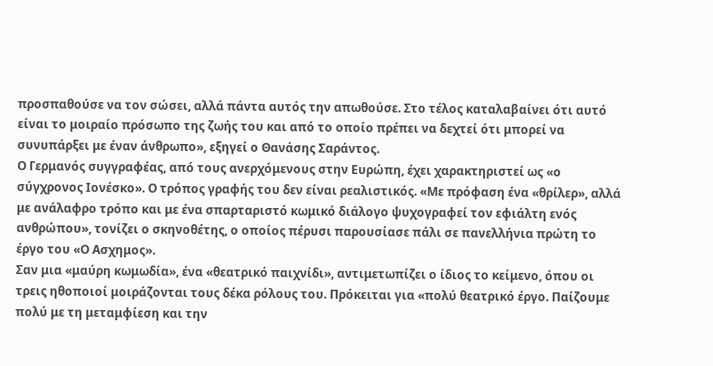προσπαθούσε να τον σώσει, αλλά πάντα αυτός την απωθούσε. Στο τέλος καταλαβαίνει ότι αυτό είναι το μοιραίο πρόσωπο της ζωής του και από το οποίο πρέπει να δεχτεί ότι μπορεί να συνυπάρξει με έναν άνθρωπο», εξηγεί ο Θανάσης Σαράντος.
Ο Γερμανός συγγραφέας, από τους ανερχόμενους στην Ευρώπη, έχει χαρακτηριστεί ως «ο σύγχρονος Ιονέσκο». Ο τρόπος γραφής του δεν είναι ρεαλιστικός. «Με πρόφαση ένα «θρίλερ», αλλά με ανάλαφρο τρόπο και με ένα σπαρταριστό κωμικό διάλογο ψυχογραφεί τον εφιάλτη ενός ανθρώπου», τονίζει ο σκηνοθέτης, ο οποίος πέρυσι παρουσίασε πάλι σε πανελλήνια πρώτη το έργο του «Ο Ασχημος».
Σαν μια «μαύρη κωμωδία», ένα «θεατρικό παιχνίδι», αντιμετωπίζει ο ίδιος το κείμενο, όπου οι τρεις ηθοποιοί μοιράζονται τους δέκα ρόλους του. Πρόκειται για «πολύ θεατρικό έργο. Παίζουμε πολύ με τη μεταμφίεση και την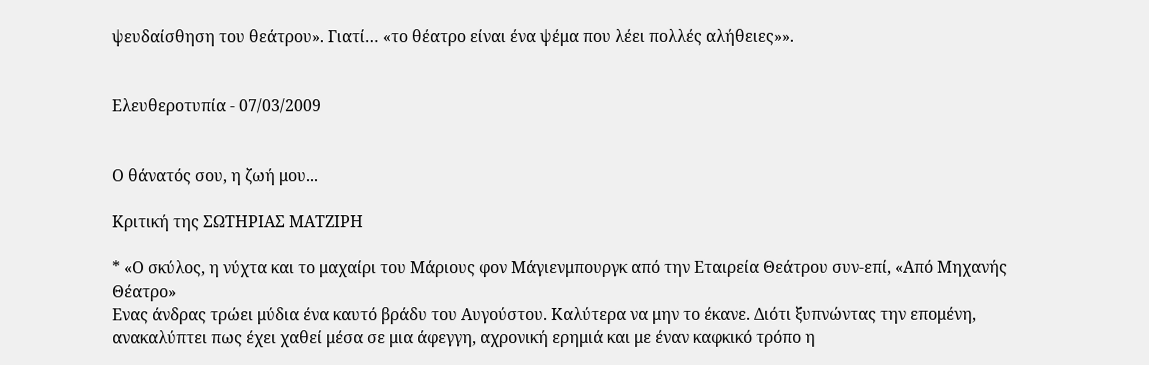ψευδαίσθηση του θεάτρου». Γιατί… «το θέατρο είναι ένα ψέμα που λέει πολλές αλήθειες»».


Ελευθεροτυπία - 07/03/2009


Ο θάνατός σου, η ζωή μου...

Κριτική της ΣΩΤΗΡΙΑΣ ΜΑΤΖΙΡΗ

* «Ο σκύλος, η νύχτα και το μαχαίρι του Μάριους φον Μάγιενμπουργκ από την Εταιρεία Θεάτρου συν-επί, «Από Μηχανής Θέατρο»
Ενας άνδρας τρώει μύδια ένα καυτό βράδυ του Αυγούστου. Καλύτερα να μην το έκανε. Διότι ξυπνώντας την επομένη, ανακαλύπτει πως έχει χαθεί μέσα σε μια άφεγγη, αχρονική ερημιά και με έναν καφκικό τρόπο η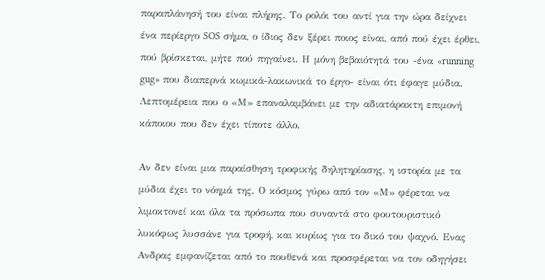παραπλάνησή του είναι πλήρης. Το ρολόι του αντί για την ώρα δείχνει ένα περίεργο SOS σήμα, ο ίδιος δεν ξέρει ποιος είναι, από πού έχει έρθει, πού βρίσκεται, μήτε πού πηγαίνει. Η μόνη βεβαιότητά του -ένα «running gug» που διαπερνά κωμικά-λακωνικά το έργο- είναι ότι έφαγε μύδια. Λεπτομέρεια που ο «Μ» επαναλαμβάνει με την αδιατάρακτη επιμονή κάποιου που δεν έχει τίποτε άλλο.

Αν δεν είναι μια παραίσθηση τροφικής δηλητηρίασης, η ιστορία με τα μύδια έχει το νόημά της. Ο κόσμος γύρω από τον «Μ» φέρεται να λιμοκτονεί και όλα τα πρόσωπα που συναντά στο φουτουριστικό λυκόφως λυσσάνε για τροφή, και κυρίως για το δικό του ψαχνό. Ενας Ανδρας εμφανίζεται από το πουθενά και προσφέρεται να τον οδηγήσει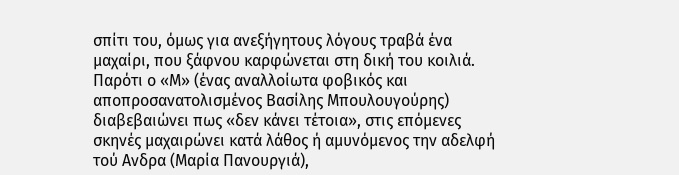σπίτι του, όμως για ανεξήγητους λόγους τραβά ένα μαχαίρι, που ξάφνου καρφώνεται στη δική του κοιλιά. Παρότι ο «Μ» (ένας αναλλοίωτα φοβικός και αποπροσανατολισμένος Βασίλης Μπουλουγούρης) διαβεβαιώνει πως «δεν κάνει τέτοια», στις επόμενες σκηνές μαχαιρώνει κατά λάθος ή αμυνόμενος την αδελφή τού Ανδρα (Μαρία Πανουργιά),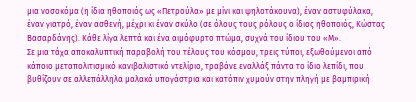μια νοσοκόμα (η ίδια ηθοποιός ως «Πετρούλα» με μίνι και ψηλοτάκουνα), έναν αστυφύλακα, έναν γιατρό, έναν ασθενή, μέχρι κι έναν σκύλο (σε όλους τους ρόλους ο ίδιος ηθοποιός, Κώστας Βασαρδάνης). Κάθε λίγα λεπτά και ένα αιμόφυρτο πτώμα, συχνά του ίδιου του «Μ».
Σε μια τάχα αποκαλυπτική παραβολή του τέλους του κόσμου, τρεις τύποι, εξωθούμενοι από κάποιο μεταπολιτισμικό κανιβαλιστικό ντελίριο, τραβάνε εναλλάξ πάντα το ίδιο λεπίδι, που βυθίζουν σε αλλεπάλληλα μαλακά υπογάστρια και κατόπιν χυμούν στην πληγή με βαμπιρική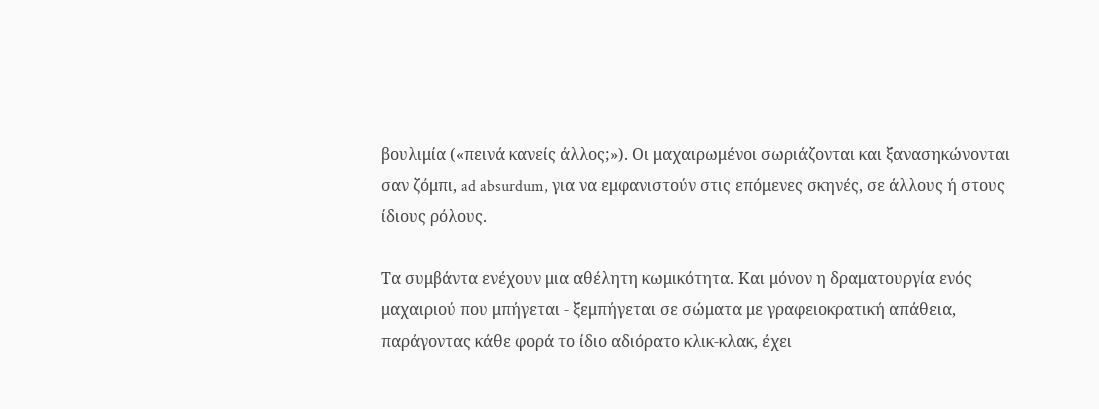βουλιμία («πεινά κανείς άλλος;»). Οι μαχαιρωμένοι σωριάζονται και ξανασηκώνονται σαν ζόμπι, ad absurdum, για να εμφανιστούν στις επόμενες σκηνές, σε άλλους ή στους ίδιους ρόλους.

Τα συμβάντα ενέχουν μια αθέλητη κωμικότητα. Και μόνον η δραματουργία ενός μαχαιριού που μπήγεται - ξεμπήγεται σε σώματα με γραφειοκρατική απάθεια, παράγοντας κάθε φορά το ίδιο αδιόρατο κλικ-κλακ, έχει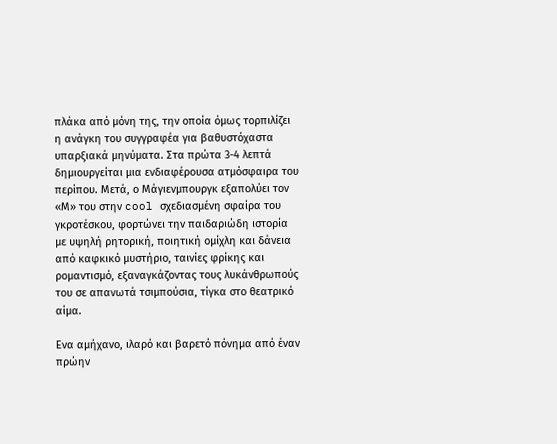πλάκα από μόνη της, την οποία όμως τορπιλίζει η ανάγκη του συγγραφέα για βαθυστόχαστα υπαρξιακά μηνύματα. Στα πρώτα 3-4 λεπτά δημιουργείται μια ενδιαφέρουσα ατμόσφαιρα του περίπου. Μετά, ο Μάγιενμπουργκ εξαπολύει τον «Μ» του στην cool σχεδιασμένη σφαίρα του γκροτέσκου, φορτώνει την παιδαριώδη ιστορία με υψηλή ρητορική, ποιητική ομίχλη και δάνεια από καφκικό μυστήριο, ταινίες φρίκης και ρομαντισμό, εξαναγκάζοντας τους λυκάνθρωπούς του σε απανωτά τσιμπούσια, τίγκα στο θεατρικό αίμα.

Ενα αμήχανο, ιλαρό και βαρετό πόνημα από έναν πρώην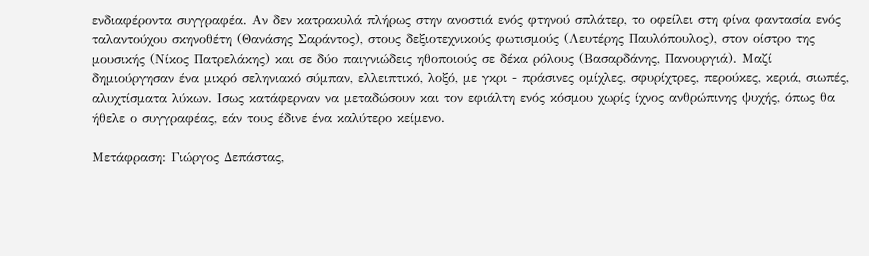ενδιαφέροντα συγγραφέα. Αν δεν κατρακυλά πλήρως στην ανοστιά ενός φτηνού σπλάτερ, το οφείλει στη φίνα φαντασία ενός ταλαντούχου σκηνοθέτη (Θανάσης Σαράντος), στους δεξιοτεχνικούς φωτισμούς (Λευτέρης Παυλόπουλος), στον οίστρο της μουσικής (Νίκος Πατρελάκης) και σε δύο παιγνιώδεις ηθοποιούς σε δέκα ρόλους (Βασαρδάνης, Πανουργιά). Μαζί δημιούργησαν ένα μικρό σεληνιακό σύμπαν, ελλειπτικό, λοξό, με γκρι - πράσινες ομίχλες, σφυρίχτρες, περούκες, κεριά, σιωπές, αλυχτίσματα λύκων. Ισως κατάφερναν να μεταδώσουν και τον εφιάλτη ενός κόσμου χωρίς ίχνος ανθρώπινης ψυχής, όπως θα ήθελε ο συγγραφέας, εάν τους έδινε ένα καλύτερο κείμενο.

Μετάφραση: Γιώργος Δεπάστας,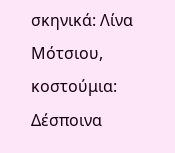σκηνικά: Λίνα Μότσιου, κοστούμια: Δέσποινα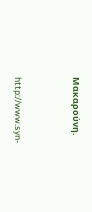Μακαρούνη.



http://www.syn-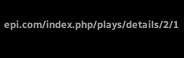epi.com/index.php/plays/details/2/1